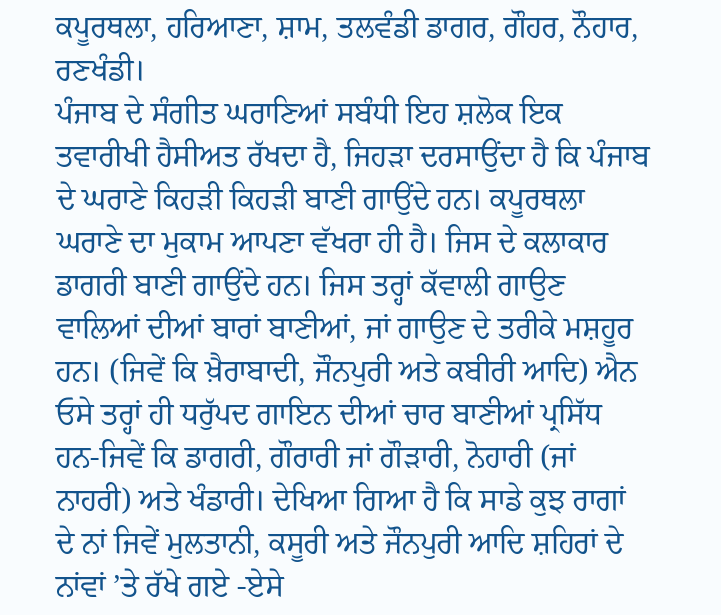ਕਪੂਰਥਲਾ, ਹਰਿਆਣਾ, ਸ਼ਾਮ, ਤਲਵੰਡੀ ਡਾਗਰ, ਗੌਹਰ, ਨੌਹਾਰ, ਰਣਖੰਡੀ।
ਪੰਜਾਬ ਦੇ ਸੰਗੀਤ ਘਰਾਣਿਆਂ ਸਬੰਧੀ ਇਹ ਸ਼ਲੋਕ ਇਕ ਤਵਾਰੀਖੀ ਹੈਸੀਅਤ ਰੱਖਦਾ ਹੈ, ਜਿਹੜਾ ਦਰਸਾਉਂਦਾ ਹੈ ਕਿ ਪੰਜਾਬ ਦੇ ਘਰਾਣੇ ਕਿਹੜੀ ਕਿਹੜੀ ਬਾਣੀ ਗਾਉਂਦੇ ਹਨ। ਕਪੂਰਥਲਾ ਘਰਾਣੇ ਦਾ ਮੁਕਾਮ ਆਪਣਾ ਵੱਖਰਾ ਹੀ ਹੈ। ਜਿਸ ਦੇ ਕਲਾਕਾਰ ਡਾਗਰੀ ਬਾਣੀ ਗਾਉਂਦੇ ਹਨ। ਜਿਸ ਤਰ੍ਹਾਂ ਕੱਵਾਲੀ ਗਾਉਣ ਵਾਲਿਆਂ ਦੀਆਂ ਬਾਰਾਂ ਬਾਣੀਆਂ, ਜਾਂ ਗਾਉਣ ਦੇ ਤਰੀਕੇ ਮਸ਼ਹੂਰ ਹਨ। (ਜਿਵੇਂ ਕਿ ਖ਼ੈਰਾਬਾਦੀ, ਜੌਨਪੁਰੀ ਅਤੇ ਕਬੀਰੀ ਆਦਿ) ਐਨ ਓਸੇ ਤਰ੍ਹਾਂ ਹੀ ਧਰੁੱਪਦ ਗਾਇਨ ਦੀਆਂ ਚਾਰ ਬਾਣੀਆਂ ਪ੍ਰਸਿੱਧ ਹਨ-ਜਿਵੇਂ ਕਿ ਡਾਗਰੀ, ਗੌਰਾਰੀ ਜਾਂ ਗੌੜਾਰੀ, ਨੋਹਾਰੀ (ਜਾਂ ਨਾਹਰੀ) ਅਤੇ ਖੰਡਾਰੀ। ਦੇਖਿਆ ਗਿਆ ਹੈ ਕਿ ਸਾਡੇ ਕੁਝ ਰਾਗਾਂ ਦੇ ਨਾਂ ਜਿਵੇਂ ਮੁਲਤਾਨੀ, ਕਸੂਰੀ ਅਤੇ ਜੌਨਪੁਰੀ ਆਦਿ ਸ਼ਹਿਰਾਂ ਦੇ ਨਾਂਵਾਂ ’ਤੇ ਰੱਖੇ ਗਏ -ਏਸੇ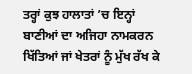ਤਰ੍ਹਾਂ ਕੁਝ ਹਾਲਾਤਾਂ ’ਚ ਇਨ੍ਹਾਂ ਬਾਣੀਆਂ ਦਾ ਅਜਿਹਾ ਨਾਮਕਰਨ ਖਿੱਤਿਆਂ ਜਾਂ ਖੇਤਰਾਂ ਨੂੰ ਮੁੱਖ ਰੱਖ ਕੇ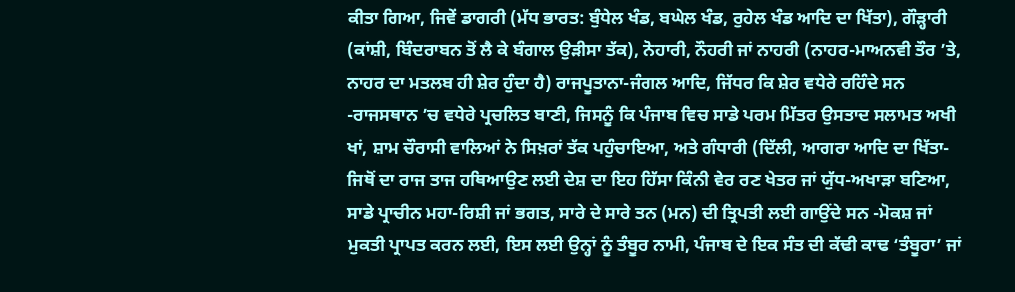ਕੀਤਾ ਗਿਆ, ਜਿਵੇਂ ਡਾਗਰੀ (ਮੱਧ ਭਾਰਤ: ਬੁੰਧੇਲ ਖੰਡ, ਬਘੇਲ ਖੰਡ, ਰੁਹੇਲ ਖੰਡ ਆਦਿ ਦਾ ਖਿੱਤਾ), ਗੌੜ੍ਹਾਰੀ (ਕਾਂਸ਼ੀ, ਬਿੰਦਰਾਬਨ ਤੋਂ ਲੈ ਕੇ ਬੰਗਾਲ ਉੜੀਸਾ ਤੱਕ), ਨੋਹਾਰੀ, ਨੌਹਰੀ ਜਾਂ ਨਾਹਰੀ (ਨਾਹਰ-ਮਾਅਨਵੀ ਤੌਰ ’ਤੇ, ਨਾਹਰ ਦਾ ਮਤਲਬ ਹੀ ਸ਼ੇਰ ਹੁੰਦਾ ਹੈ) ਰਾਜਪੂਤਾਨਾ-ਜੰਗਲ ਆਦਿ, ਜਿੱਧਰ ਕਿ ਸ਼ੇਰ ਵਧੇਰੇ ਰਹਿੰਦੇ ਸਨ -ਰਾਜਸਥਾਨ ’ਚ ਵਧੇਰੇ ਪ੍ਰਚਲਿਤ ਬਾਣੀ, ਜਿਸਨੂੰ ਕਿ ਪੰਜਾਬ ਵਿਚ ਸਾਡੇ ਪਰਮ ਮਿੱਤਰ ਉਸਤਾਦ ਸਲਾਮਤ ਅਖੀ ਖਾਂ, ਸ਼ਾਮ ਚੌਰਾਸੀ ਵਾਲਿਆਂ ਨੇ ਸਿਖ਼ਰਾਂ ਤੱਕ ਪਹੁੰਚਾਇਆ, ਅਤੇ ਗੰਧਾਰੀ (ਦਿੱਲੀ, ਆਗਰਾ ਆਦਿ ਦਾ ਖਿੱਤਾ-ਜਿਥੋਂ ਦਾ ਰਾਜ ਤਾਜ ਹਥਿਆਉਣ ਲਈ ਦੇਸ਼ ਦਾ ਇਹ ਹਿੱਸਾ ਕਿੰਨੀ ਵੇਰ ਰਣ ਖੇਤਰ ਜਾਂ ਯੁੱਧ-ਅਖਾੜਾ ਬਣਿਆ, ਸਾਡੇ ਪ੍ਰਾਚੀਨ ਮਹਾ-ਰਿਸ਼ੀ ਜਾਂ ਭਗਤ, ਸਾਰੇ ਦੇ ਸਾਰੇ ਤਨ (ਮਨ) ਦੀ ਤ੍ਰਿਪਤੀ ਲਈ ਗਾਉਂਦੇ ਸਨ -ਮੋਕਸ਼ ਜਾਂ ਮੁਕਤੀ ਪ੍ਰਾਪਤ ਕਰਨ ਲਈ, ਇਸ ਲਈ ਉਨ੍ਹਾਂ ਨੂੰ ਤੰਬੂਰ ਨਾਮੀ, ਪੰਜਾਬ ਦੇ ਇਕ ਸੰਤ ਦੀ ਕੱਢੀ ਕਾਢ ‘ਤੰਬੂਰਾ’ ਜਾਂ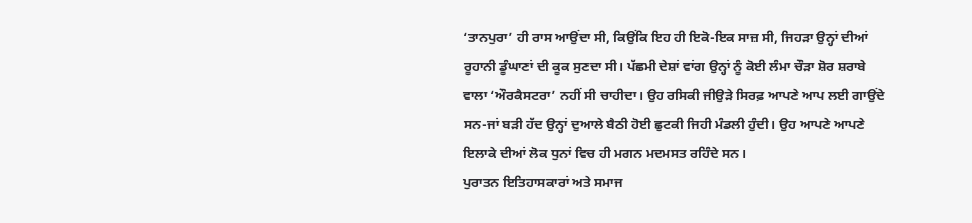‘ਤਾਨਪੁਰਾ’ ਹੀ ਰਾਸ ਆਉਂਦਾ ਸੀ, ਕਿਉਂਕਿ ਇਹ ਹੀ ਇਕੋ-ਇਕ ਸਾਜ਼ ਸੀ, ਜਿਹੜਾ ਉਨ੍ਹਾਂ ਦੀਆਂ ਰੂਹਾਨੀ ਡੂੰਘਾਣਾਂ ਦੀ ਕੂਕ ਸੁਣਦਾ ਸੀ। ਪੱਛਮੀ ਦੇਸ਼ਾਂ ਵਾਂਗ ਉਨ੍ਹਾਂ ਨੂੰ ਕੋਈ ਲੰਮਾ ਚੌੜਾ ਸ਼ੋਰ ਸ਼ਰਾਬੇ ਵਾਲਾ ‘ਔਰਕੈਸਟਰਾ’ ਨਹੀਂ ਸੀ ਚਾਹੀਦਾ। ਉਹ ਰਸਿਕੀ ਜੀਉੜੇ ਸਿਰਫ਼ ਆਪਣੇ ਆਪ ਲਈ ਗਾਉਂਦੇ ਸਨ-ਜਾਂ ਬੜੀ ਹੱਦ ਉਨ੍ਹਾਂ ਦੁਆਲੇ ਬੈਠੀ ਹੋਈ ਛੁਟਕੀ ਜਿਹੀ ਮੰਡਲੀ ਹੁੰਦੀ। ਉਹ ਆਪਣੇ ਆਪਣੇ ਇਲਾਕੇ ਦੀਆਂ ਲੋਕ ਧੁਨਾਂ ਵਿਚ ਹੀ ਮਗਨ ਮਦਮਸਤ ਰਹਿੰਦੇ ਸਨ।
ਪੁਰਾਤਨ ਇਤਿਹਾਸਕਾਰਾਂ ਅਤੇ ਸਮਾਜ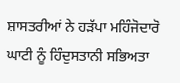ਸ਼ਾਸਤਰੀਆਂ ਨੇ ਹੜੱਪਾ ਮਹਿੰਜੋਦਾਰੋ ਘਾਟੀ ਨੂੰ ਹਿੰਦੁਸਤਾਨੀ ਸਭਿਅਤਾ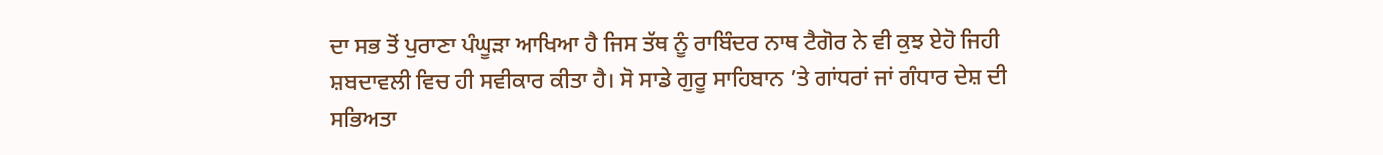ਦਾ ਸਭ ਤੋਂ ਪੁਰਾਣਾ ਪੰਘੂੜਾ ਆਖਿਆ ਹੈ ਜਿਸ ਤੱਥ ਨੂੰ ਰਾਬਿੰਦਰ ਨਾਥ ਟੈਗੋਰ ਨੇ ਵੀ ਕੁਝ ਏਹੋ ਜਿਹੀ ਸ਼ਬਦਾਵਲੀ ਵਿਚ ਹੀ ਸਵੀਕਾਰ ਕੀਤਾ ਹੈ। ਸੋ ਸਾਡੇ ਗੁਰੂ ਸਾਹਿਬਾਨ ’ਤੇ ਗਾਂਧਰਾਂ ਜਾਂ ਗੰਧਾਰ ਦੇਸ਼ ਦੀ ਸਭਿਅਤਾ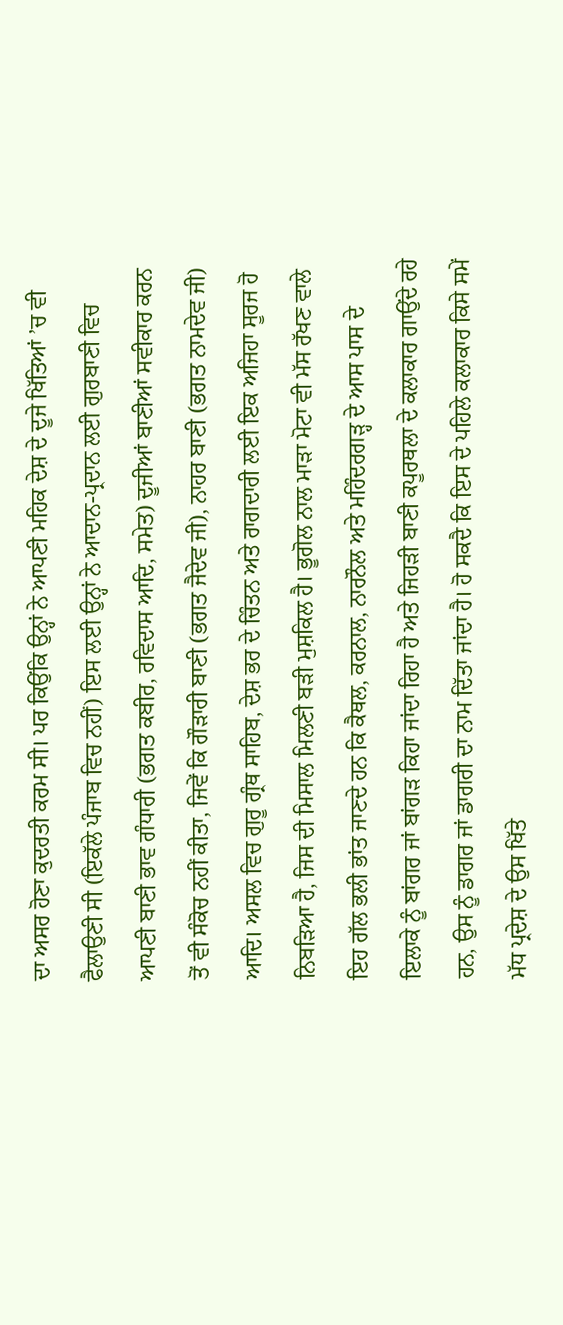ਦਾ ਅਸਰ ਹੋਣਾ ਕੁਦਰਤੀ ਕਰਮ ਸੀ। ਪਰ ਕਿਉਂਕਿ ਉਨ੍ਹਾਂ ਨੇ ਆਪਣੀ ਮਹਿਕ ਦੇਸ਼ ਦੇ ਦੂਜੇ ਖਿੱਤਿਆਂ ’ਚ ਵੀ ਫੈਲਾਉਣੀ ਸੀ (ਇਕੱਲੇ ਪੰਜਾਬ ਵਿਚ ਨਹੀਂ) ਇਸ ਲਈ ਉਨ੍ਹਾਂ ਨੇ ਆਦਾਨ-ਪ੍ਰਦਾਨ ਲਈ ਗੁਰਬਾਣੀ ਵਿਚ ਆਪਣੀ ਬਾਣੀ ਭਾਵ ਗੰਧਾਰੀ (ਭਗਤ ਕਬੀਰ, ਰਵਿਦਾਸ ਆਦਿ, ਸਮੇਤ) ਦੂਜੀਆਂ ਬਾਣੀਆਂ ਸਵੀਕਾਰ ਕਰਨ ਤੋਂ ਵੀ ਸੰਕੋਚ ਨਹੀਂ ਕੀਤਾ, ਜਿਵੇਂ ਕਿ ਗੌੜਾਰੀ ਬਾਣੀ (ਭਗਤ ਜੈਦੇਵ ਜੀ), ਨਾਹਰ ਬਾਣੀ (ਭਗਤ ਨਾਮਦੇਵ ਜੀ) ਆਦਿ। ਅਸਲ ਵਿਚ ਗੁਰੂ ਗ੍ਰੰਥ ਸਾਹਿਬ, ਦੇਸ਼ ਭਰ ਦੇ ਚਿੰਤਨ ਅਤੇ ਰਾਗਦਾਰੀ ਲਈ ਇਕ ਅਜਿਹਾ ਸੂਰਜ ਹੋ ਨਿਬੜਿਆ ਹੈ, ਜਿਸ ਦੀ ਮਿਸਾਲ ਮਿਲਣੀ ਬੜੀ ਮੁਸ਼ਕਿਲ ਹੈ। ਭੂਗੋਲ ਨਾਲ ਮਾੜਾ ਮੋਟਾ ਵੀ ਮੱਸ ਰੱਖਣ ਵਾਲੇ ਇਹ ਗੱਲ ਭਲੀ ਭਾਂਤ ਜਾਣਦੇ ਹਨ ਕਿ ਕੈਥਲ, ਕਰਨਾਲ, ਨਾਰਨੌਲ ਅਤੇ ਮਹਿੰਦਰਗੜ੍ਹ ਦੇ ਆਸ ਪਾਸ ਦੇ ਇਲਾਕੇ ਨੂੰ ਬਾਂਗਰ ਜਾਂ ਬਾਂਗੜ ਕਿਹਾ ਜਾਂਦਾ ਰਿਹਾ ਹੈ ਅਤੇ ਜਿਹੜੀ ਬਾਣੀ ਕਪੂਰਥਲਾ ਦੇ ਕਲਾਕਾਰ ਗਾਉਂਦੇ ਰਹੇ ਹਨ, ਉਸ ਨੂੰ ਡਾਗਰ ਜਾਂ ਡਾਗਰੀ ਦਾ ਨਾਮ ਦਿੱਤਾ ਜਾਂਦਾ ਹੈ। ਹੋ ਸਕਦੈ ਕਿ ਇਸ ਦੇ ਪਹਿਲੇ ਕਲਾਕਾਰ ਕਿਸੇ ਸਮੇਂ ਮੱਧ ਪ੍ਰਦੇਸ਼ ਦੇ ਉਸ ਖਿੱਤੇ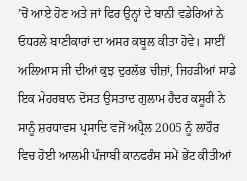’ਚੋਂ ਆਏ ਹੋਣ ਅਤੇ ਜਾਂ ਫਿਰ ਉਨ੍ਹਾਂ ਦੇ ਬਾਨੀ ਵਡੇਰਿਆਂ ਨੇ ਓਧਰਲੇ ਬਾਣੀਕਾਰਾਂ ਦਾ ਅਸਰ ਕਬੂਲ ਕੀਤਾ ਹੋਵੇ। ਸਾਈਂ ਅਲਿਆਸ ਜੀ ਦੀਆਂ ਕੁਝ ਦੁਰਲੱਭ ਚੀਜ਼ਾਂ, ਜਿਹੜੀਆਂ ਸਾਡੇ ਇਕ ਮੇਹਰਬਾਨ ਦੋਸਤ ਉਸਤਾਦ ਗੁਲਾਮ ਹੈਦਰ ਕਸੂਰੀ ਨੇ ਸਾਨੂੰ ਸ਼ਰਧਾਵਸ ਪ੍ਰਸਾਦਿ ਵਜੋਂ ਅਪ੍ਰੈਲ 2005 ਨੂੰ ਲਾਹੌਰ ਵਿਚ ਹੋਈ ਆਲਮੀ ਪੰਜਾਬੀ ਕਾਨਫਰੰਸ ਸਮੇਂ ਭੇਂਟ ਕੀਤੀਆਂ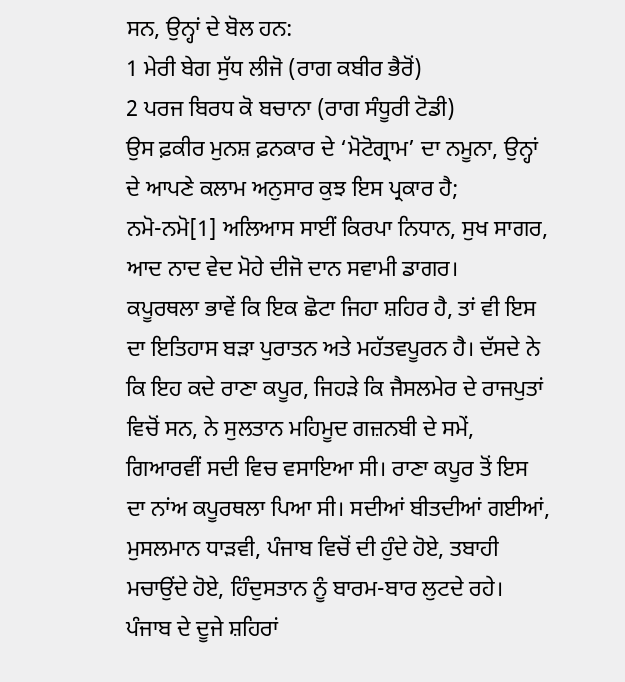ਸਨ, ਉਨ੍ਹਾਂ ਦੇ ਬੋਲ ਹਨ:
1 ਮੇਰੀ ਬੇਗ ਸੁੱਧ ਲੀਜੋ (ਰਾਗ ਕਬੀਰ ਭੈਰੋਂ)
2 ਪਰਜ ਬਿਰਧ ਕੋ ਬਚਾਨਾ (ਰਾਗ ਸੰਧੂਰੀ ਟੋਡੀ)
ਉਸ ਫ਼ਕੀਰ ਮੁਨਸ਼ ਫ਼ਨਕਾਰ ਦੇ ‘ਮੋਟੋਗ੍ਰਾਮ’ ਦਾ ਨਮੂਨਾ, ਉਨ੍ਹਾਂ ਦੇ ਆਪਣੇ ਕਲਾਮ ਅਨੁਸਾਰ ਕੁਝ ਇਸ ਪ੍ਰਕਾਰ ਹੈ;
ਨਮੋ-ਨਮੋ[1] ਅਲਿਆਸ ਸਾਈਂ ਕਿਰਪਾ ਨਿਧਾਨ, ਸੁਖ ਸਾਗਰ,
ਆਦ ਨਾਦ ਵੇਦ ਮੋਹੇ ਦੀਜੋ ਦਾਨ ਸਵਾਮੀ ਡਾਗਰ।
ਕਪੂਰਥਲਾ ਭਾਵੇਂ ਕਿ ਇਕ ਛੋਟਾ ਜਿਹਾ ਸ਼ਹਿਰ ਹੈ, ਤਾਂ ਵੀ ਇਸ ਦਾ ਇਤਿਹਾਸ ਬੜਾ ਪੁਰਾਤਨ ਅਤੇ ਮਹੱਤਵਪੂਰਨ ਹੈ। ਦੱਸਦੇ ਨੇ ਕਿ ਇਹ ਕਦੇ ਰਾਣਾ ਕਪੂਰ, ਜਿਹੜੇ ਕਿ ਜੈਸਲਮੇਰ ਦੇ ਰਾਜਪੁਤਾਂ ਵਿਚੋਂ ਸਨ, ਨੇ ਸੁਲਤਾਨ ਮਹਿਮੂਦ ਗਜ਼ਨਬੀ ਦੇ ਸਮੇਂ, ਗਿਆਰਵੀਂ ਸਦੀ ਵਿਚ ਵਸਾਇਆ ਸੀ। ਰਾਣਾ ਕਪੂਰ ਤੋਂ ਇਸ ਦਾ ਨਾਂਅ ਕਪੂਰਥਲਾ ਪਿਆ ਸੀ। ਸਦੀਆਂ ਬੀਤਦੀਆਂ ਗਈਆਂ, ਮੁਸਲਮਾਨ ਧਾੜਵੀ, ਪੰਜਾਬ ਵਿਚੋਂ ਦੀ ਹੁੰਦੇ ਹੋਏ, ਤਬਾਹੀ ਮਚਾਉਂਦੇ ਹੋਏ, ਹਿੰਦੁਸਤਾਨ ਨੂੰ ਬਾਰਮ-ਬਾਰ ਲੁਟਦੇ ਰਹੇ। ਪੰਜਾਬ ਦੇ ਦੂਜੇ ਸ਼ਹਿਰਾਂ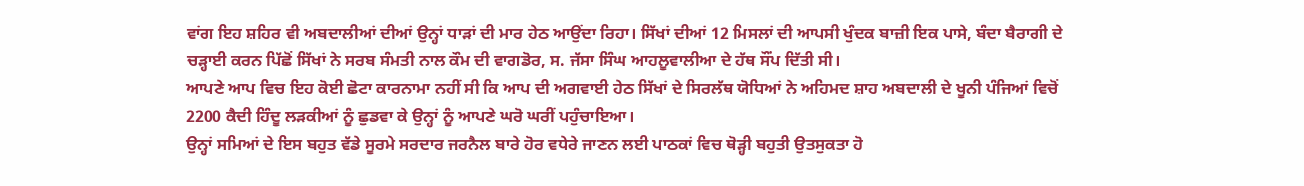ਵਾਂਗ ਇਹ ਸ਼ਹਿਰ ਵੀ ਅਬਦਾਲੀਆਂ ਦੀਆਂ ਉਨ੍ਹਾਂ ਧਾੜਾਂ ਦੀ ਮਾਰ ਹੇਠ ਆਉਂਦਾ ਰਿਹਾ। ਸਿੱਖਾਂ ਦੀਆਂ 12 ਮਿਸਲਾਂ ਦੀ ਆਪਸੀ ਖੁੰਦਕ ਬਾਜ਼ੀ ਇਕ ਪਾਸੇ, ਬੰਦਾ ਬੈਰਾਗੀ ਦੇ ਚੜ੍ਹਾਈ ਕਰਨ ਪਿੱਛੋਂ ਸਿੱਖਾਂ ਨੇ ਸਰਬ ਸੰਮਤੀ ਨਾਲ ਕੌਮ ਦੀ ਵਾਗਡੋਰ, ਸ. ਜੱਸਾ ਸਿੰਘ ਆਹਲੂਵਾਲੀਆ ਦੇ ਹੱਥ ਸੌਂਪ ਦਿੱਤੀ ਸੀ।
ਆਪਣੇ ਆਪ ਵਿਚ ਇਹ ਕੋਈ ਛੋਟਾ ਕਾਰਨਾਮਾ ਨਹੀਂ ਸੀ ਕਿ ਆਪ ਦੀ ਅਗਵਾਈ ਹੇਠ ਸਿੱਖਾਂ ਦੇ ਸਿਰਲੱਥ ਯੋਧਿਆਂ ਨੇ ਅਹਿਮਦ ਸ਼ਾਹ ਅਬਦਾਲੀ ਦੇ ਖੂਨੀ ਪੰਜਿਆਂ ਵਿਚੋਂ 2200 ਕੈਦੀ ਹਿੰਦੂ ਲੜਕੀਆਂ ਨੂੰ ਛੁਡਵਾ ਕੇ ਉਨ੍ਹਾਂ ਨੂੰ ਆਪਣੇ ਘਰੋ ਘਰੀਂ ਪਹੁੰਚਾਇਆ।
ਉਨ੍ਹਾਂ ਸਮਿਆਂ ਦੇ ਇਸ ਬਹੁਤ ਵੱਡੇ ਸੂਰਮੇ ਸਰਦਾਰ ਜਰਨੈਲ ਬਾਰੇ ਹੋਰ ਵਧੇਰੇ ਜਾਣਨ ਲਈ ਪਾਠਕਾਂ ਵਿਚ ਥੋੜ੍ਹੀ ਬਹੁਤੀ ਉਤਸੁਕਤਾ ਹੋ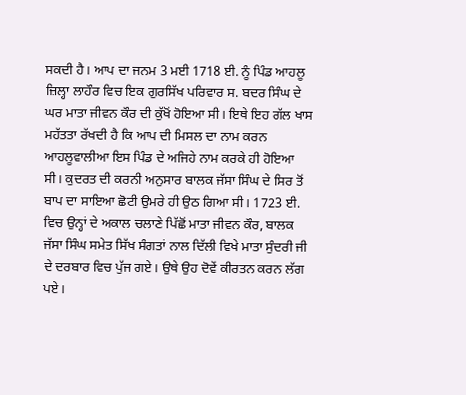ਸਕਦੀ ਹੈ। ਆਪ ਦਾ ਜਨਮ 3 ਮਈ 1718 ਈ. ਨੂੰ ਪਿੰਡ ਆਹਲੂ ਜ਼ਿਲ੍ਹਾ ਲਾਹੌਰ ਵਿਚ ਇਕ ਗੁਰਸਿੱਖ ਪਰਿਵਾਰ ਸ. ਬਦਰ ਸਿੰਘ ਦੇ ਘਰ ਮਾਤਾ ਜੀਵਨ ਕੌਰ ਦੀ ਕੁੱਖੋਂ ਹੋਇਆ ਸੀ। ਇਥੇ ਇਹ ਗੱਲ ਖਾਸ ਮਹੱਤਤਾ ਰੱਖਦੀ ਹੈ ਕਿ ਆਪ ਦੀ ਮਿਸਲ ਦਾ ਨਾਮ ਕਰਨ ਆਹਲੂਵਾਲੀਆ ਇਸ ਪਿੰਡ ਦੇ ਅਜਿਹੇ ਨਾਮ ਕਰਕੇ ਹੀ ਹੋਇਆ ਸੀ। ਕੁਦਰਤ ਦੀ ਕਰਨੀ ਅਨੁਸਾਰ ਬਾਲਕ ਜੱਸਾ ਸਿੰਘ ਦੇ ਸਿਰ ਤੋਂ ਬਾਪ ਦਾ ਸਾਇਆ ਛੋਟੀ ਉਮਰੇ ਹੀ ਉਠ ਗਿਆ ਸੀ। 1723 ਈ. ਵਿਚ ਉਨ੍ਹਾਂ ਦੇ ਅਕਾਲ ਚਲਾਣੇ ਪਿੱਛੋਂ ਮਾਤਾ ਜੀਵਨ ਕੌਰ, ਬਾਲਕ ਜੱਸਾ ਸਿੰਘ ਸਮੇਤ ਸਿੱਖ ਸੰਗਤਾਂ ਨਾਲ ਦਿੱਲੀ ਵਿਖੇ ਮਾਤਾ ਸੁੰਦਰੀ ਜੀ ਦੇ ਦਰਬਾਰ ਵਿਚ ਪੁੱਜ ਗਏ। ਉਥੇ ਉਹ ਦੋਵੇਂ ਕੀਰਤਨ ਕਰਨ ਲੱਗ ਪਏ।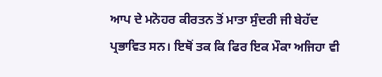ਆਪ ਦੇ ਮਨੋਹਰ ਕੀਰਤਨ ਤੋਂ ਮਾਤਾ ਸੁੰਦਰੀ ਜੀ ਬੇਹੱਦ ਪ੍ਰਭਾਵਿਤ ਸਨ। ਇਥੋਂ ਤਕ ਕਿ ਫਿਰ ਇਕ ਮੌਕਾ ਅਜਿਹਾ ਵੀ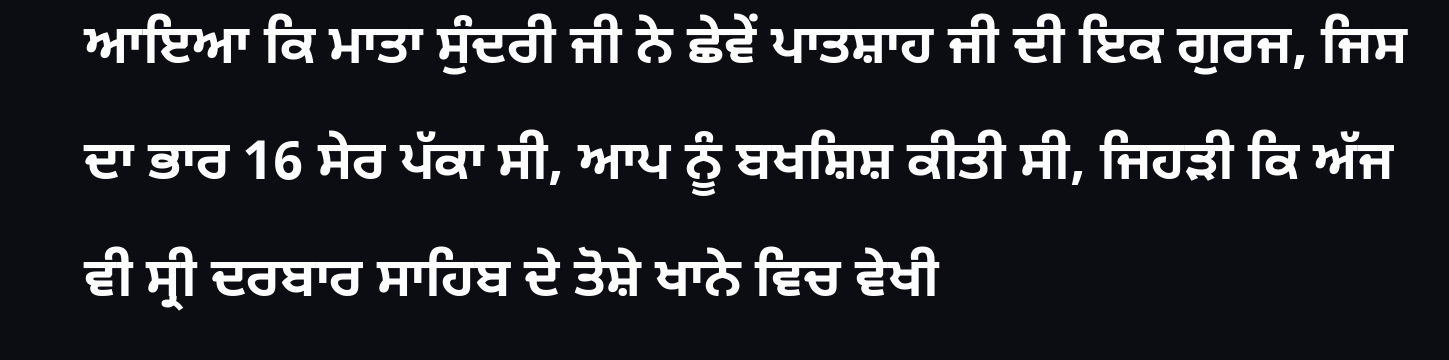ਆਇਆ ਕਿ ਮਾਤਾ ਸੁੰਦਰੀ ਜੀ ਨੇ ਛੇਵੇਂ ਪਾਤਸ਼ਾਹ ਜੀ ਦੀ ਇਕ ਗੁਰਜ, ਜਿਸ ਦਾ ਭਾਰ 16 ਸੇਰ ਪੱਕਾ ਸੀ, ਆਪ ਨੂੰ ਬਖਸ਼ਿਸ਼ ਕੀਤੀ ਸੀ, ਜਿਹੜੀ ਕਿ ਅੱਜ ਵੀ ਸ੍ਰੀ ਦਰਬਾਰ ਸਾਹਿਬ ਦੇ ਤੋਸ਼ੇ ਖਾਨੇ ਵਿਚ ਵੇਖੀ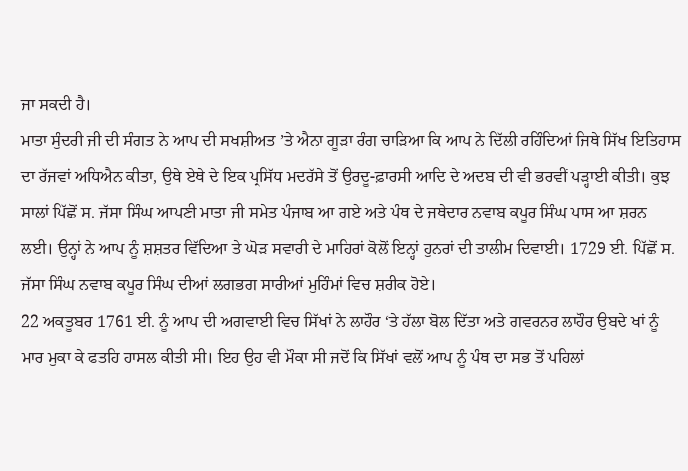ਜਾ ਸਕਦੀ ਹੈ।
ਮਾਤਾ ਸੁੰਦਰੀ ਜੀ ਦੀ ਸੰਗਤ ਨੇ ਆਪ ਦੀ ਸਖਸ਼ੀਅਤ ’ਤੇ ਐਨਾ ਗੂੜਾ ਰੰਗ ਚਾੜਿਆ ਕਿ ਆਪ ਨੇ ਦਿੱਲੀ ਰਹਿੰਦਿਆਂ ਜਿਥੇ ਸਿੱਖ ਇਤਿਹਾਸ ਦਾ ਰੱਜਵਾਂ ਅਧਿਐਨ ਕੀਤਾ, ਉਥੇ ਏਥੇ ਦੇ ਇਕ ਪ੍ਰਸਿੱਧ ਮਦਰੱਸੇ ਤੋਂ ਉਰਦੂ-ਫ਼ਾਰਸੀ ਆਦਿ ਦੇ ਅਦਬ ਦੀ ਵੀ ਭਰਵੀਂ ਪੜ੍ਹਾਈ ਕੀਤੀ। ਕੁਝ ਸਾਲਾਂ ਪਿੱਛੋਂ ਸ. ਜੱਸਾ ਸਿੰਘ ਆਪਣੀ ਮਾਤਾ ਜੀ ਸਮੇਤ ਪੰਜਾਬ ਆ ਗਏ ਅਤੇ ਪੰਥ ਦੇ ਜਥੇਦਾਰ ਨਵਾਬ ਕਪੂਰ ਸਿੰਘ ਪਾਸ ਆ ਸ਼ਰਨ ਲਈ। ਉਨ੍ਹਾਂ ਨੇ ਆਪ ਨੂੰ ਸ਼ਸ਼ਤਰ ਵਿੱਦਿਆ ਤੇ ਘੋੜ ਸਵਾਰੀ ਦੇ ਮਾਹਿਰਾਂ ਕੋਲੋਂ ਇਨ੍ਹਾਂ ਹੁਨਰਾਂ ਦੀ ਤਾਲੀਮ ਦਿਵਾਈ। 1729 ਈ. ਪਿੱਛੋਂ ਸ. ਜੱਸਾ ਸਿੰਘ ਨਵਾਬ ਕਪੂਰ ਸਿੰਘ ਦੀਆਂ ਲਗਭਗ ਸਾਰੀਆਂ ਮੁਹਿੰਮਾਂ ਵਿਚ ਸ਼ਰੀਕ ਹੋਏ।
22 ਅਕਤੂਬਰ 1761 ਈ. ਨੂੰ ਆਪ ਦੀ ਅਗਵਾਈ ਵਿਚ ਸਿੱਖਾਂ ਨੇ ਲਾਹੌਰ ‘ਤੇ ਹੱਲਾ ਬੋਲ ਦਿੱਤਾ ਅਤੇ ਗਵਰਨਰ ਲਾਹੌਰ ਉਬਦੇ ਖਾਂ ਨੂੰ ਮਾਰ ਮੁਕਾ ਕੇ ਫਤਹਿ ਹਾਸਲ ਕੀਤੀ ਸੀ। ਇਹ ਉਹ ਵੀ ਮੌਕਾ ਸੀ ਜਦੋਂ ਕਿ ਸਿੱਖਾਂ ਵਲੋਂ ਆਪ ਨੂੰ ਪੰਥ ਦਾ ਸਭ ਤੋਂ ਪਹਿਲਾਂ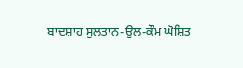ਬਾਦਸ਼ਾਹ ਸੁਲਤਾਨ-ਉਲ-ਕੌਮ ਘੋਸ਼ਿਤ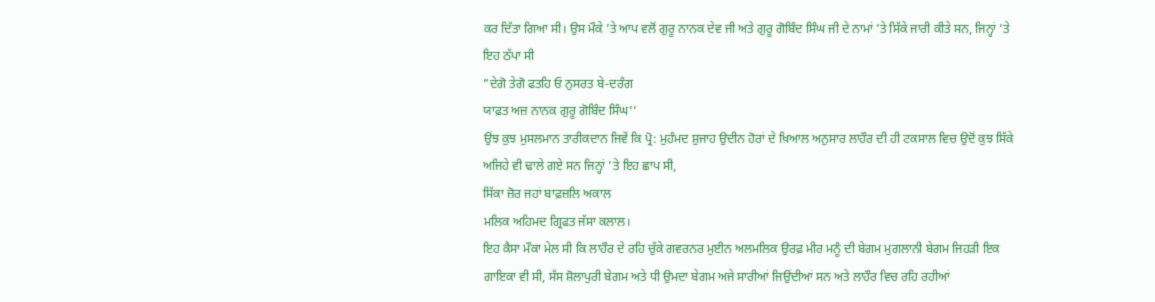ਕਰ ਦਿੱਤਾ ਗਿਆ ਸੀ। ਉਸ ਮੌਕੇ ’ਤੇ ਆਪ ਵਲੋਂ ਗੁਰੂ ਨਾਨਕ ਦੇਵ ਜੀ ਅਤੇ ਗੁਰੂ ਗੋਬਿੰਦ ਸਿੰਘ ਜੀ ਦੇ ਨਾਮਾਂ ’ਤੇ ਸਿੱਕੇ ਜਾਰੀ ਕੀਤੇ ਸਨ, ਜਿਨ੍ਹਾਂ ’ਤੇ ਇਹ ਠੱਪਾ ਸੀ
”ਦੇਗੋ ਤੇਗੋ ਫਤਹਿ ਓ ਨੁਸਰਤ ਬੇ-ਦਰੰਗ
ਯਾਫ਼ਤ ਅਜ਼ ਨਾਨਕ ਗੁਰੂ ਗੋਬਿੰਦ ਸਿੰਘ’’
ਉਂਝ ਕੁਝ ਮੁਸਲਮਾਨ ਤਾਰੀਕਦਾਨ ਜਿਵੇਂ ਕਿ ਪ੍ਰੋ: ਮੁਹੰਮਦ ਸ਼ੁਜਾਹ ਉਦੀਨ ਹੋਰਾਂ ਦੇ ਖ਼ਿਆਲ ਅਨੁਸਾਰ ਲਾਹੌਰ ਦੀ ਹੀ ਟਕਸਾਲ ਵਿਚ ਉਦੋਂ ਕੁਝ ਸਿੱਕੇ ਅਜਿਹੇ ਵੀ ਢਾਲੇ ਗਏ ਸਨ ਜਿਨ੍ਹਾਂ ’ਤੇ ਇਹ ਛਾਪ ਸੀ,
ਸਿੱਕਾ ਜ਼ੋਰ ਜਹਾਂ ਬਾਫ਼ਜ਼ਲਿ ਅਕਾਲ
ਮਲਿਕ ਅਹਿਮਦ ਗ੍ਰਿਫਤ ਜੱਸਾ ਕਲਾਲ।
ਇਹ ਕੈਸਾ ਮੌਕਾ ਮੇਲ ਸੀ ਕਿ ਲਾਹੌਰ ਦੇ ਰਹਿ ਚੁੱਕੇ ਗਵਰਨਰ ਮੁਈਨ ਅਲਮਲਿਕ ਉਰਫ਼ ਮੀਰ ਮਨੂੰ ਦੀ ਬੇਗਮ ਮੁਗਲਾਨੀ ਬੇਗਮ ਜਿਹੜੀ ਇਕ ਗਾਇਕਾ ਵੀ ਸੀ, ਸੱਸ ਸ਼ੋਲਾਪੁਰੀ ਬੇਗਮ ਅਤੇ ਧੀ ਉਮਦਾ ਬੇਗਮ ਅਜੇ ਸਾਰੀਆਂ ਜਿਉਂਦੀਆਂ ਸਨ ਅਤੇ ਲਾਹੌਰ ਵਿਚ ਰਹਿ ਰਹੀਆਂ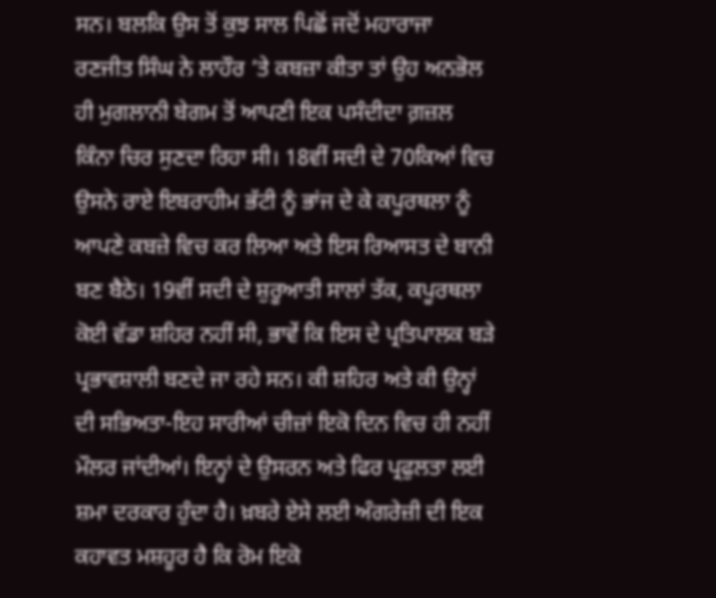ਸਨ। ਬਲਕਿ ਉਸ ਤੋਂ ਕੁਝ ਸਾਲ ਪਿਛੋਂ ਜਦੋਂ ਮਹਾਰਾਜਾ ਰਣਜੀਤ ਸਿੰਘ ਨੇ ਲਾਹੌਰ ’ਤੇ ਕਬਜ਼ਾ ਕੀਤਾ ਤਾਂ ਉਹ ਅਨਭੋਲ ਹੀ ਮੁਗਲਾਨੀ ਬੇਗਮ ਤੋਂ ਆਪਣੀ ਇਕ ਪਸੰਦੀਦਾ ਗ਼ਜ਼ਲ ਕਿੰਨਾ ਚਿਰ ਸੁਣਦਾ ਰਿਹਾ ਸੀ। 18ਵੀਂ ਸਦੀ ਦੇ 70ਕਿਆਂ ਵਿਚ ਉਸਨੇ ਰਾਏ ਇਬਰਾਹੀਮ ਭੱਟੀ ਨੂੰ ਭਾਂਜ ਦੇ ਕੇ ਕਪੂਰਥਲਾ ਨੂੰ ਆਪਣੇ ਕਬਜ਼ੇ ਵਿਚ ਕਰ ਲਿਆ ਅਤੇ ਇਸ ਰਿਆਸਤ ਦੇ ਬਾਨੀ ਬਣ ਬੈਠੇ। 19ਵੀਂ ਸਦੀ ਦੇ ਸ਼ੁਰੂਆਤੀ ਸਾਲਾਂ ਤੱਕ, ਕਪੂਰਥਲਾ ਕੋਈ ਵੱਡਾ ਸ਼ਹਿਰ ਨਹੀਂ ਸੀ, ਭਾਵੇਂ ਕਿ ਇਸ ਦੇ ਪ੍ਰਤਿਪਾਲਕ ਬੜੇ ਪ੍ਰਭਾਵਸ਼ਾਲੀ ਬਣਦੇ ਜਾ ਰਹੇ ਸਨ। ਕੀ ਸ਼ਹਿਰ ਅਤੇ ਕੀ ਉਨ੍ਹਾਂ ਦੀ ਸਭਿਅਤਾ-ਇਹ ਸਾਰੀਆਂ ਚੀਜ਼ਾਂ ਇਕੋ ਦਿਨ ਵਿਚ ਹੀ ਨਹੀਂ ਮੌਲਰ ਜਾਂਦੀਆਂ। ਇਨ੍ਹਾਂ ਦੇ ਉਸਰਨ ਅਤੇ ਫਿਰ ਪ੍ਰਫੁਲਤਾ ਲਈ ਸ਼ਮਾ ਦਰਕਾਰ ਹੁੰਦਾ ਹੈ। ਖ਼ਬਰੇ ਏਸੇ ਲਈ ਅੰਗਰੇਜ਼ੀ ਦੀ ਇਕ ਕਹਾਵਤ ਮਸ਼ਹੂਰ ਹੈ ਕਿ ਰੋਮ ਇਕੋ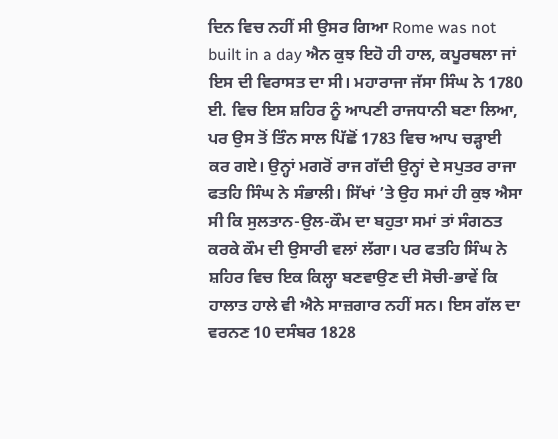ਦਿਨ ਵਿਚ ਨਹੀਂ ਸੀ ਉਸਰ ਗਿਆ Rome was not built in a day ਐਨ ਕੁਝ ਇਹੋ ਹੀ ਹਾਲ, ਕਪੂਰਥਲਾ ਜਾਂ ਇਸ ਦੀ ਵਿਰਾਸਤ ਦਾ ਸੀ। ਮਹਾਰਾਜਾ ਜੱਸਾ ਸਿੰਘ ਨੇ 1780 ਈ. ਵਿਚ ਇਸ ਸ਼ਹਿਰ ਨੂੰ ਆਪਣੀ ਰਾਜਧਾਨੀ ਬਣਾ ਲਿਆ, ਪਰ ਉਸ ਤੋਂ ਤਿੰਨ ਸਾਲ ਪਿੱਛੋਂ 1783 ਵਿਚ ਆਪ ਚੜ੍ਹਾਈ ਕਰ ਗਏ। ਉਨ੍ਹਾਂ ਮਗਰੋਂ ਰਾਜ ਗੱਦੀ ਉਨ੍ਹਾਂ ਦੇ ਸਪੁਤਰ ਰਾਜਾ ਫਤਹਿ ਸਿੰਘ ਨੇ ਸੰਭਾਲੀ। ਸਿੱਖਾਂ ’ਤੇ ਉਹ ਸਮਾਂ ਹੀ ਕੁਝ ਐਸਾ ਸੀ ਕਿ ਸੁਲਤਾਨ-ਉਲ-ਕੌਮ ਦਾ ਬਹੁਤਾ ਸਮਾਂ ਤਾਂ ਸੰਗਠਤ ਕਰਕੇ ਕੌਮ ਦੀ ਉਸਾਰੀ ਵਲਾਂ ਲੱਗਾ। ਪਰ ਫਤਹਿ ਸਿੰਘ ਨੇ ਸ਼ਹਿਰ ਵਿਚ ਇਕ ਕਿਲ੍ਹਾ ਬਣਵਾਉਣ ਦੀ ਸੋਚੀ-ਭਾਵੇਂ ਕਿ ਹਾਲਾਤ ਹਾਲੇ ਵੀ ਐਨੇ ਸਾਜ਼ਗਾਰ ਨਹੀਂ ਸਨ। ਇਸ ਗੱਲ ਦਾ ਵਰਨਣ 10 ਦਸੰਬਰ 1828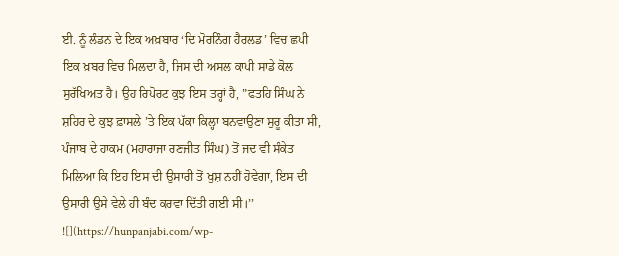ਈ. ਨੂੰ ਲੰਡਨ ਦੇ ਇਕ ਅਖ਼ਬਾਰ ‘ਦਿ ਮੋਰਨਿੰਗ ਹੈਰਲਡ’ ਵਿਚ ਛਪੀ ਇਕ ਖ਼ਬਰ ਵਿਚ ਮਿਲਦਾ ਹੈ, ਜਿਸ ਦੀ ਅਸਲ ਕਾਪੀ ਸਾਡੇ ਕੋਲ ਸੁਰੱਖਿਅਤ ਹੈ। ਉਹ ਰਿਪੋਰਟ ਕੁਝ ਇਸ ਤਰ੍ਹਾਂ ਹੈ, ”ਫਤਹਿ ਸਿੰਘ ਨੇ ਸ਼ਹਿਰ ਦੇ ਕੁਝ ਫ਼ਾਸਲੇ ’ਤੇ ਇਕ ਪੱਕਾ ਕਿਲ੍ਹਾ ਬਨਵਾਉਣਾ ਸੁਰੂ ਕੀਤਾ ਸੀ, ਪੰਜਾਬ ਦੇ ਹਾਕਮ (ਮਹਾਰਾਜਾ ਰਣਜੀਤ ਸਿੰਘ) ਤੋਂ ਜਦ ਵੀ ਸੰਕੇਤ ਮਿਲਿਆ ਕਿ ਇਹ ਇਸ ਦੀ ਉਸਾਰੀ ਤੋਂ ਖੁਸ਼ ਨਹੀਂ ਹੋਵੇਗਾ, ਇਸ ਦੀ ਉਸਾਰੀ ਉਸੇ ਵੇਲੇ ਹੀ ਬੰਦ ਕਰਵਾ ਦਿੱਤੀ ਗਈ ਸੀ।’’
![](https://hunpanjabi.com/wp-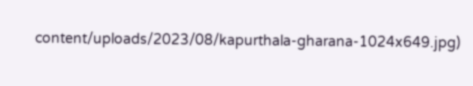content/uploads/2023/08/kapurthala-gharana-1024x649.jpg)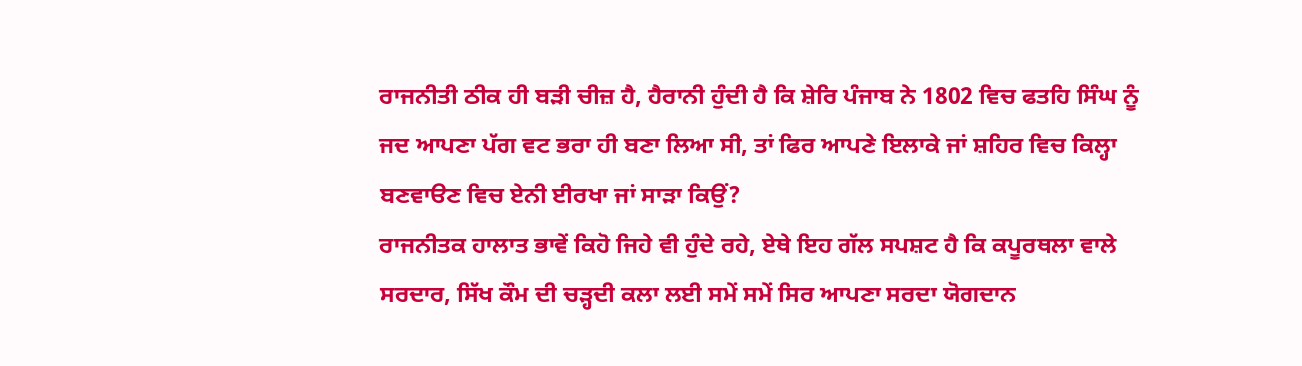ਰਾਜਨੀਤੀ ਠੀਕ ਹੀ ਬੜੀ ਚੀਜ਼ ਹੈ, ਹੈਰਾਨੀ ਹੁੰਦੀ ਹੈ ਕਿ ਸ਼ੇਰਿ ਪੰਜਾਬ ਨੇ 1802 ਵਿਚ ਫਤਹਿ ਸਿੰਘ ਨੂੰ ਜਦ ਆਪਣਾ ਪੱਗ ਵਟ ਭਰਾ ਹੀ ਬਣਾ ਲਿਆ ਸੀ, ਤਾਂ ਫਿਰ ਆਪਣੇ ਇਲਾਕੇ ਜਾਂ ਸ਼ਹਿਰ ਵਿਚ ਕਿਲ੍ਹਾ ਬਣਵਾੳਣ ਵਿਚ ਏਨੀ ਈਰਖਾ ਜਾਂ ਸਾੜਾ ਕਿਉਂ?
ਰਾਜਨੀਤਕ ਹਾਲਾਤ ਭਾਵੇਂ ਕਿਹੋ ਜਿਹੇ ਵੀ ਹੁੰਦੇ ਰਹੇ, ਏਥੇ ਇਹ ਗੱਲ ਸਪਸ਼ਟ ਹੈ ਕਿ ਕਪੂਰਥਲਾ ਵਾਲੇ ਸਰਦਾਰ, ਸਿੱਖ ਕੌਮ ਦੀ ਚੜ੍ਹਦੀ ਕਲਾ ਲਈ ਸਮੇਂ ਸਮੇਂ ਸਿਰ ਆਪਣਾ ਸਰਦਾ ਯੋਗਦਾਨ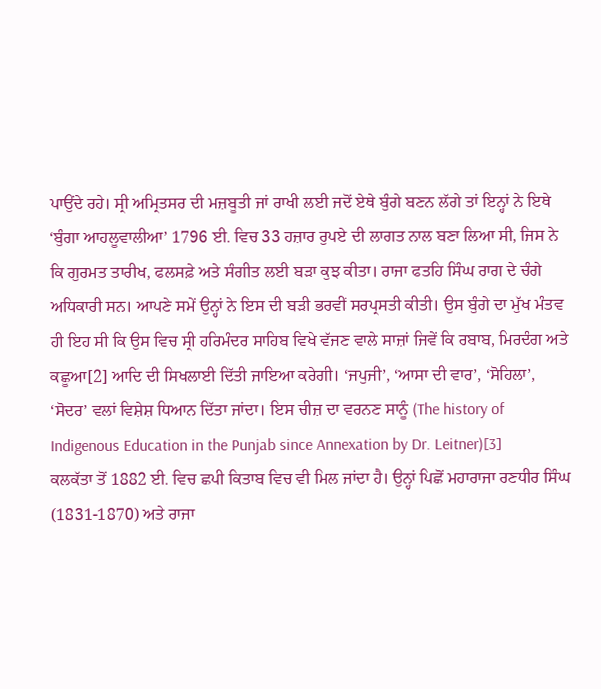ਪਾਉਂਦੇ ਰਹੇ। ਸ੍ਰੀ ਅਮ੍ਰਿਤਸਰ ਦੀ ਮਜ਼ਬੂਤੀ ਜਾਂ ਰਾਖੀ ਲਈ ਜਦੋਂ ਏਥੇ ਬੁੰਗੇ ਬਣਨ ਲੱਗੇ ਤਾਂ ਇਨ੍ਹਾਂ ਨੇ ਇਥੇ ‘ਬੁੰਗਾ ਆਹਲੂਵਾਲੀਆ’ 1796 ਈ. ਵਿਚ 33 ਹਜ਼ਾਰ ਰੁਪਏ ਦੀ ਲਾਗਤ ਨਾਲ ਬਣਾ ਲਿਆ ਸੀ, ਜਿਸ ਨੇ ਕਿ ਗੁਰਮਤ ਤਾਰੀਖ, ਫਲਸਫ਼ੇ ਅਤੇ ਸੰਗੀਤ ਲਈ ਬੜਾ ਕੁਝ ਕੀਤਾ। ਰਾਜਾ ਫਤਹਿ ਸਿੰਘ ਰਾਗ ਦੇ ਚੰਗੇ ਅਧਿਕਾਰੀ ਸਨ। ਆਪਣੇ ਸਮੇਂ ਉਨ੍ਹਾਂ ਨੇ ਇਸ ਦੀ ਬੜੀ ਭਰਵੀਂ ਸਰਪ੍ਰਸਤੀ ਕੀਤੀ। ਉਸ ਬੁੰਗੇ ਦਾ ਮੁੱਖ ਮੰਤਵ ਹੀ ਇਹ ਸੀ ਕਿ ਉਸ ਵਿਚ ਸ੍ਰੀ ਹਰਿਮੰਦਰ ਸਾਹਿਬ ਵਿਖੇ ਵੱਜਣ ਵਾਲੇ ਸਾਜ਼ਾਂ ਜਿਵੇਂ ਕਿ ਰਬਾਬ, ਮਿਰਦੰਗ ਅਤੇ ਕਛੂਆ[2] ਆਦਿ ਦੀ ਸਿਖਲਾਈ ਦਿੱਤੀ ਜਾਇਆ ਕਰੇਗੀ। ‘ਜਪੁਜੀ’, ‘ਆਸਾ ਦੀ ਵਾਰ’, ‘ਸੋਹਿਲਾ’, ‘ਸੋਦਰ’ ਵਲਾਂ ਵਿਸ਼ੇਸ਼ ਧਿਆਨ ਦਿੱਤਾ ਜਾਂਦਾ। ਇਸ ਚੀਜ਼ ਦਾ ਵਰਨਣ ਸਾਨੂੰ (The history of Indigenous Education in the Punjab since Annexation by Dr. Leitner)[3]
ਕਲਕੱਤਾ ਤੋਂ 1882 ਈ. ਵਿਚ ਛਪੀ ਕਿਤਾਬ ਵਿਚ ਵੀ ਮਿਲ ਜਾਂਦਾ ਹੈ। ਉਨ੍ਹਾਂ ਪਿਛੋਂ ਮਹਾਰਾਜਾ ਰਣਧੀਰ ਸਿੰਘ (1831-1870) ਅਤੇ ਰਾਜਾ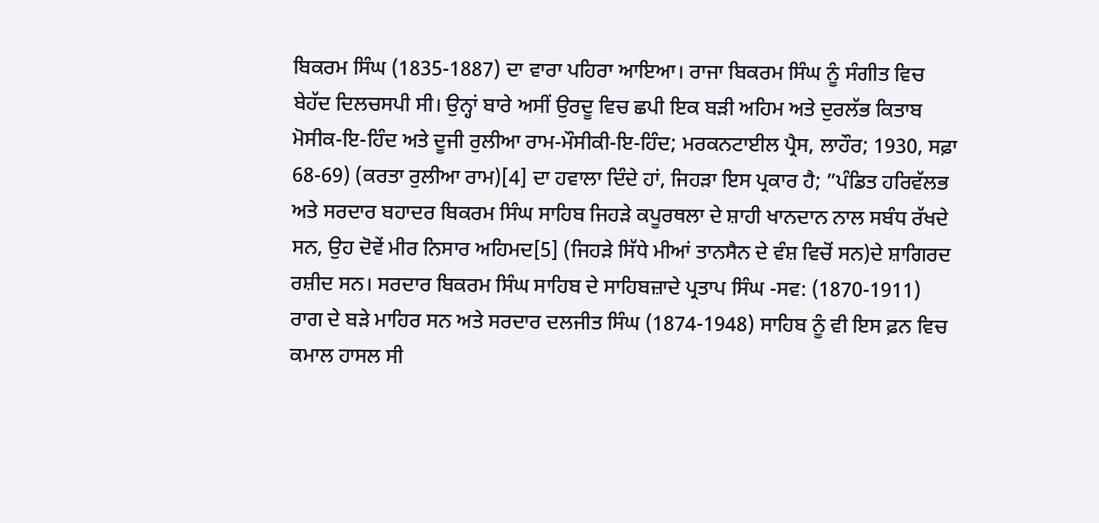ਬਿਕਰਮ ਸਿੰਘ (1835-1887) ਦਾ ਵਾਰਾ ਪਹਿਰਾ ਆਇਆ। ਰਾਜਾ ਬਿਕਰਮ ਸਿੰਘ ਨੂੰ ਸੰਗੀਤ ਵਿਚ ਬੇਹੱਦ ਦਿਲਚਸਪੀ ਸੀ। ਉਨ੍ਹਾਂ ਬਾਰੇ ਅਸੀਂ ਉਰਦੂ ਵਿਚ ਛਪੀ ਇਕ ਬੜੀ ਅਹਿਮ ਅਤੇ ਦੁਰਲੱਭ ਕਿਤਾਬ ਮੋਸੀਕ-ਇ-ਹਿੰਦ ਅਤੇ ਦੂਜੀ ਰੁਲੀਆ ਰਾਮ-ਮੌਸੀਕੀ-ਇ-ਹਿੰਦ; ਮਰਕਨਟਾਈਲ ਪ੍ਰੈਸ, ਲਾਹੌਰ; 1930, ਸਫ਼ਾ 68-69) (ਕਰਤਾ ਰੁਲੀਆ ਰਾਮ)[4] ਦਾ ਹਵਾਲਾ ਦਿੰਦੇ ਹਾਂ, ਜਿਹੜਾ ਇਸ ਪ੍ਰਕਾਰ ਹੈ; ”ਪੰਡਿਤ ਹਰਿਵੱਲਭ ਅਤੇ ਸਰਦਾਰ ਬਹਾਦਰ ਬਿਕਰਮ ਸਿੰਘ ਸਾਹਿਬ ਜਿਹੜੇ ਕਪੂਰਥਲਾ ਦੇ ਸ਼ਾਹੀ ਖਾਨਦਾਨ ਨਾਲ ਸਬੰਧ ਰੱਖਦੇ ਸਨ, ਉਹ ਦੋਵੇਂ ਮੀਰ ਨਿਸਾਰ ਅਹਿਮਦ[5] (ਜਿਹੜੇ ਸਿੱਧੇ ਮੀਆਂ ਤਾਨਸੈਨ ਦੇ ਵੰਸ਼ ਵਿਚੋਂ ਸਨ)ਦੇ ਸ਼ਾਗਿਰਦ ਰਸ਼ੀਦ ਸਨ। ਸਰਦਾਰ ਬਿਕਰਮ ਸਿੰਘ ਸਾਹਿਬ ਦੇ ਸਾਹਿਬਜ਼ਾਦੇ ਪ੍ਰਤਾਪ ਸਿੰਘ -ਸਵ: (1870-1911) ਰਾਗ ਦੇ ਬੜੇ ਮਾਹਿਰ ਸਨ ਅਤੇ ਸਰਦਾਰ ਦਲਜੀਤ ਸਿੰਘ (1874-1948) ਸਾਹਿਬ ਨੂੰ ਵੀ ਇਸ ਫ਼ਨ ਵਿਚ ਕਮਾਲ ਹਾਸਲ ਸੀ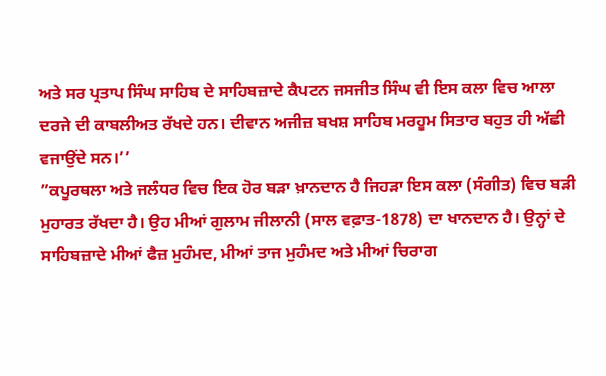ਅਤੇ ਸਰ ਪ੍ਰਤਾਪ ਸਿੰਘ ਸਾਹਿਬ ਦੇ ਸਾਹਿਬਜ਼ਾਦੇ ਕੈਪਟਨ ਜਸਜੀਤ ਸਿੰਘ ਵੀ ਇਸ ਕਲਾ ਵਿਚ ਆਲਾ ਦਰਜੇ ਦੀ ਕਾਬਲੀਅਤ ਰੱਖਦੇ ਹਨ। ਦੀਵਾਨ ਅਜੀਜ਼ ਬਖਸ਼ ਸਾਹਿਬ ਮਰਹੂਮ ਸਿਤਾਰ ਬਹੁਤ ਹੀ ਅੱਛੀ ਵਜਾਉਂਦੇ ਸਨ।’’
”ਕਪੂਰਥਲਾ ਅਤੇ ਜਲੰਧਰ ਵਿਚ ਇਕ ਹੋਰ ਬੜਾ ਖ਼ਾਨਦਾਨ ਹੈ ਜਿਹੜਾ ਇਸ ਕਲਾ (ਸੰਗੀਤ) ਵਿਚ ਬੜੀ ਮੁਹਾਰਤ ਰੱਖਦਾ ਹੈ। ਉਹ ਮੀਆਂ ਗੁਲਾਮ ਜੀਲਾਨੀ (ਸਾਲ ਵਫ਼ਾਤ-1878) ਦਾ ਖਾਨਦਾਨ ਹੈ। ਉਨ੍ਹਾਂ ਦੇ ਸਾਹਿਬਜ਼ਾਦੇ ਮੀਆਂ ਫੈਜ਼ ਮੁਹੰਮਦ, ਮੀਆਂ ਤਾਜ ਮੁਹੰਮਦ ਅਤੇ ਮੀਆਂ ਚਿਰਾਗ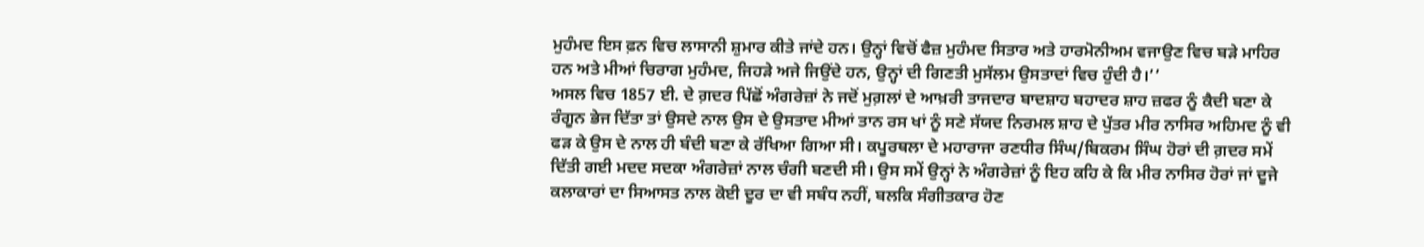ਮੁਹੰਮਦ ਇਸ ਫ਼ਨ ਵਿਚ ਲਾਸਾਨੀ ਸ਼ੁਮਾਰ ਕੀਤੇ ਜਾਂਦੇ ਹਨ। ਉਨ੍ਹਾਂ ਵਿਚੋਂ ਫੈਜ਼ ਮੁਹੰਮਦ ਸਿਤਾਰ ਅਤੇ ਹਾਰਮੋਨੀਅਮ ਵਜਾਉਣ ਵਿਚ ਬੜੇ ਮਾਹਿਰ ਹਨ ਅਤੇ ਮੀਆਂ ਚਿਰਾਗ ਮੁਹੰਮਦ, ਜਿਹੜੇ ਅਜੇ ਜਿਉਂਦੇ ਹਨ, ਉਨ੍ਹਾਂ ਦੀ ਗਿਣਤੀ ਮੁਸੱਲਮ ਉਸਤਾਦਾਂ ਵਿਚ ਹੁੰਦੀ ਹੈ।’’
ਅਸਲ ਵਿਚ 1857 ਈ. ਦੇ ਗ਼ਦਰ ਪਿੱਛੋਂ ਅੰਗਰੇਜ਼ਾਂ ਨੇ ਜਦੋਂ ਮੁਗ਼ਲਾਂ ਦੇ ਆਖ਼ਰੀ ਤਾਜਦਾਰ ਬਾਦਸ਼ਾਹ ਬਹਾਦਰ ਸ਼ਾਹ ਜ਼ਫਰ ਨੂੰ ਕੈਦੀ ਬਣਾ ਕੇ ਰੰਗੂਨ ਭੇਜ ਦਿੱਤਾ ਤਾਂ ਉਸਦੇ ਨਾਲ ਉਸ ਦੇ ਉਸਤਾਦ ਮੀਆਂ ਤਾਨ ਰਸ ਖਾਂ ਨੂੰ ਸਣੇ ਸੱਯਦ ਨਿਰਮਲ ਸ਼ਾਹ ਦੇ ਪੁੱਤਰ ਮੀਰ ਨਾਸਿਰ ਅਹਿਮਦ ਨੂੰ ਵੀ ਫੜ ਕੇ ਉਸ ਦੇ ਨਾਲ ਹੀ ਬੰਦੀ ਬਣਾ ਕੇ ਰੱਖਿਆ ਗਿਆ ਸੀ। ਕਪੂਰਥਲਾ ਦੇ ਮਹਾਰਾਜਾ ਰਣਧੀਰ ਸਿੰਘ/ਬਿਕਰਮ ਸਿੰਘ ਹੋਰਾਂ ਦੀ ਗ਼ਦਰ ਸਮੇਂ ਦਿੱਤੀ ਗਈ ਮਦਦ ਸਦਕਾ ਅੰਗਰੇਜ਼ਾਂ ਨਾਲ ਚੰਗੀ ਬਣਦੀ ਸੀ। ਉਸ ਸਮੇਂ ਉਨ੍ਹਾਂ ਨੇ ਅੰਗਰੇਜ਼ਾਂ ਨੂੰ ਇਹ ਕਹਿ ਕੇ ਕਿ ਮੀਰ ਨਾਸਿਰ ਹੋਰਾਂ ਜਾਂ ਦੂਜੇ ਕਲਾਕਾਰਾਂ ਦਾ ਸਿਆਸਤ ਨਾਲ ਕੋਈ ਦੂਰ ਦਾ ਵੀ ਸਬੰਧ ਨਹੀਂ, ਬਲਕਿ ਸੰਗੀਤਕਾਰ ਹੋਣ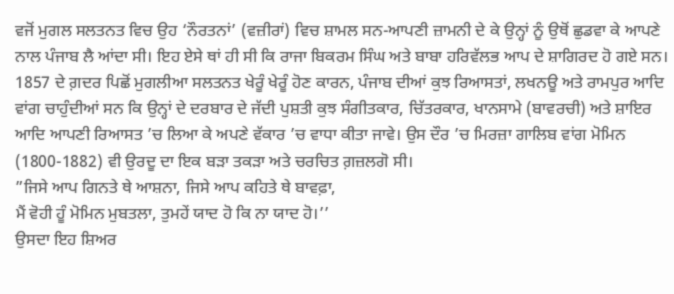ਵਜੋਂ ਮੁਗਲ ਸਲਤਨਤ ਵਿਚ ਉਹ ‘ਨੌਰਤਨਾਂ’ (ਵਜ਼ੀਰਾਂ) ਵਿਚ ਸ਼ਾਮਲ ਸਨ-ਆਪਣੀ ਜ਼ਾਮਨੀ ਦੇ ਕੇ ਉਨ੍ਹਾਂ ਨੂੰ ਉਥੋਂ ਛੁਡਵਾ ਕੇ ਆਪਣੇ ਨਾਲ ਪੰਜਾਬ ਲੈ ਆਂਦਾ ਸੀ। ਇਹ ਏਸੇ ਥਾਂ ਹੀ ਸੀ ਕਿ ਰਾਜਾ ਬਿਕਰਮ ਸਿੰਘ ਅਤੇ ਬਾਬਾ ਹਰਿਵੱਲਭ ਆਪ ਦੇ ਸ਼ਾਗਿਰਦ ਹੋ ਗਏ ਸਨ।
1857 ਦੇ ਗ਼ਦਰ ਪਿਛੋਂ ਮੁਗਲੀਆ ਸਲਤਨਤ ਖੇਰੂੰ ਖੇਰੂੰ ਹੋਣ ਕਾਰਨ, ਪੰਜਾਬ ਦੀਆਂ ਕੁਝ ਰਿਆਸਤਾਂ, ਲਖਨਊ ਅਤੇ ਰਾਮਪੁਰ ਆਦਿ ਵਾਂਗ ਚਾਹੁੰਦੀਆਂ ਸਨ ਕਿ ਉਨ੍ਹਾਂ ਦੇ ਦਰਬਾਰ ਦੇ ਜੱਦੀ ਪੁਸ਼ਤੀ ਕੁਝ ਸੰਗੀਤਕਾਰ, ਚਿੱਤਰਕਾਰ, ਖਾਨਸਾਮੇ (ਬਾਵਰਚੀ) ਅਤੇ ਸ਼ਾਇਰ ਆਦਿ ਆਪਣੀ ਰਿਆਸਤ ’ਚ ਲਿਆ ਕੇ ਅਪਣੇ ਵੱਕਾਰ ’ਚ ਵਾਧਾ ਕੀਤਾ ਜਾਵੇ। ਉਸ ਦੌਰ ’ਚ ਮਿਰਜ਼ਾ ਗਾਲਿਬ ਵਾਂਗ ਮੋਮਿਨ (1800-1882) ਵੀ ਉਰਦੂ ਦਾ ਇਕ ਬੜਾ ਤਕੜਾ ਅਤੇ ਚਰਚਿਤ ਗ਼ਜ਼ਲਗੋ ਸੀ।
”ਜਿਸੇ ਆਪ ਗਿਨਤੇ ਥੇ ਆਸ਼ਨਾ, ਜਿਸੇ ਆਪ ਕਹਿਤੇ ਥੇ ਬਾਵਫ਼ਾ,
ਮੈਂ ਵੋਹੀ ਹੂੰ ਮੋਮਿਨ ਮੁਬਤਲਾ, ਤੁਮਹੇਂ ਯਾਦ ਹੋ ਕਿ ਨਾ ਯਾਦ ਹੋ।’’
ਉਸਦਾ ਇਹ ਸ਼ਿਅਰ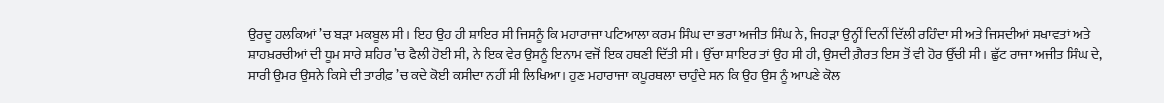ਉਰਦੂ ਹਲਕਿਆਂ ’ਚ ਬੜਾ ਮਕਬੂਲ ਸੀ। ਇਹ ਉਹ ਹੀ ਸ਼ਾਇਰ ਸੀ ਜਿਸਨੂੰ ਕਿ ਮਹਾਰਾਜਾ ਪਟਿਆਲਾ ਕਰਮ ਸਿੰਘ ਦਾ ਭਰਾ ਅਜੀਤ ਸਿੰਘ ਨੇ, ਜਿਹੜਾ ਉਨ੍ਹੀਂ ਦਿਨੀਂ ਦਿੱਲੀ ਰਹਿੰਦਾ ਸੀ ਅਤੇ ਜਿਸਦੀਆਂ ਸਖਾਵਤਾਂ ਅਤੇ ਸ਼ਾਹਖ਼ਰਚੀਆਂ ਦੀ ਧੂਮ ਸਾਰੇ ਸ਼ਹਿਰ ’ਚ ਫੈਲੀ ਹੋਈ ਸੀ, ਨੇ ਇਕ ਵੇਰ ਉਸਨੂੰ ਇਨਾਮ ਵਜੋਂ ਇਕ ਹਥਣੀ ਦਿੱਤੀ ਸੀ। ਉੱਚਾ ਸ਼ਾਇਰ ਤਾਂ ਉਹ ਸੀ ਹੀ, ਉਸਦੀ ਗ਼ੈਰਤ ਇਸ ਤੋਂ ਵੀ ਹੋਰ ਉੱਚੀ ਸੀ। ਛੁੱਟ ਰਾਜਾ ਅਜੀਤ ਸਿੰਘ ਦੇ, ਸਾਰੀ ਉਮਰ ਉਸਨੇ ਕਿਸੇ ਦੀ ਤਾਰੀਫ਼ ’ਚ ਕਦੇ ਕੋਈ ਕਸੀਦਾ ਨਹੀਂ ਸੀ ਲਿਖਿਆ। ਹੁਣ ਮਹਾਰਾਜਾ ਕਪੂਰਥਲਾ ਚਾਹੁੰਦੇ ਸਨ ਕਿ ਉਹ ਉਸ ਨੂੰ ਆਪਣੇ ਕੋਲ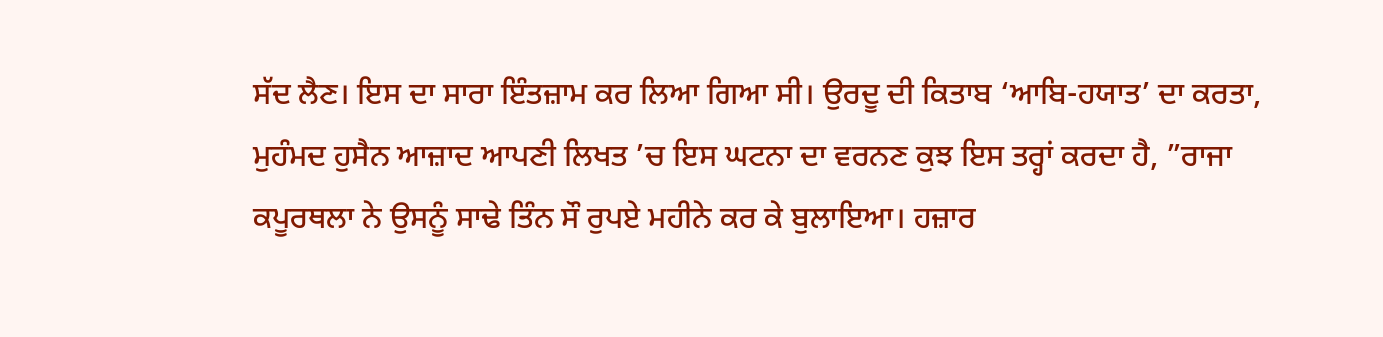ਸੱਦ ਲੈਣ। ਇਸ ਦਾ ਸਾਰਾ ਇੰਤਜ਼ਾਮ ਕਰ ਲਿਆ ਗਿਆ ਸੀ। ਉਰਦੂ ਦੀ ਕਿਤਾਬ ‘ਆਬਿ-ਹਯਾਤ’ ਦਾ ਕਰਤਾ, ਮੁਹੰਮਦ ਹੁਸੈਨ ਆਜ਼ਾਦ ਆਪਣੀ ਲਿਖਤ ’ਚ ਇਸ ਘਟਨਾ ਦਾ ਵਰਨਣ ਕੁਝ ਇਸ ਤਰ੍ਹਾਂ ਕਰਦਾ ਹੈ, ”ਰਾਜਾ ਕਪੂਰਥਲਾ ਨੇ ਉਸਨੂੰ ਸਾਢੇ ਤਿੰਨ ਸੌ ਰੁਪਏ ਮਹੀਨੇ ਕਰ ਕੇ ਬੁਲਾਇਆ। ਹਜ਼ਾਰ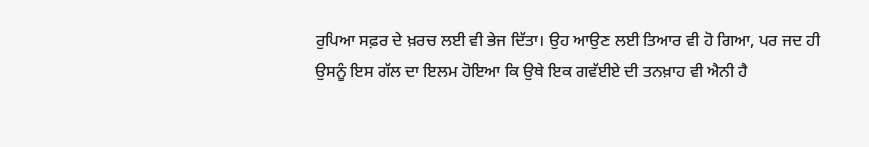ਰੁਪਿਆ ਸਫ਼ਰ ਦੇ ਖ਼ਰਚ ਲਈ ਵੀ ਭੇਜ ਦਿੱਤਾ। ਉਹ ਆਉਣ ਲਈ ਤਿਆਰ ਵੀ ਹੋ ਗਿਆ, ਪਰ ਜਦ ਹੀ ਉਸਨੂੰ ਇਸ ਗੱਲ ਦਾ ਇਲਮ ਹੋਇਆ ਕਿ ਉਥੇ ਇਕ ਗਵੱਈਏ ਦੀ ਤਨਖ਼ਾਹ ਵੀ ਐਨੀ ਹੈ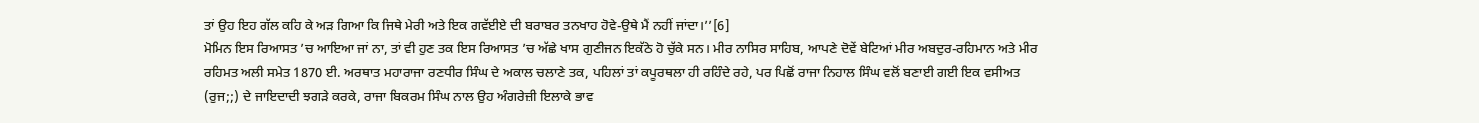ਤਾਂ ਉਹ ਇਹ ਗੱਲ ਕਹਿ ਕੇ ਅੜ ਗਿਆ ਕਿ ਜਿਥੇ ਮੇਰੀ ਅਤੇ ਇਕ ਗਵੱਈਏ ਦੀ ਬਰਾਬਰ ਤਨਖਾਹ ਹੋਵੇ-ਉਥੇ ਮੈਂ ਨਹੀਂ ਜਾਂਦਾ।’’[6]
ਮੋਮਿਨ ਇਸ ਰਿਆਸਤ ’ਚ ਆਇਆ ਜਾਂ ਨਾ, ਤਾਂ ਵੀ ਹੁਣ ਤਕ ਇਸ ਰਿਆਸਤ ’ਚ ਅੱਛੇ ਖਾਸ ਗੁਣੀਜਨ ਇਕੱਠੇ ਹੋ ਚੁੱਕੇ ਸਨ। ਮੀਰ ਨਾਸਿਰ ਸਾਹਿਬ, ਆਪਣੇ ਦੋਵੇਂ ਬੇਟਿਆਂ ਮੀਰ ਅਬਦੁਰ-ਰਹਿਮਾਨ ਅਤੇ ਮੀਰ ਰਹਿਮਤ ਅਲੀ ਸਮੇਤ 1870 ਈ. ਅਰਥਾਤ ਮਹਾਰਾਜਾ ਰਣਧੀਰ ਸਿੰਘ ਦੇ ਅਕਾਲ ਚਲਾਣੇ ਤਕ, ਪਹਿਲਾਂ ਤਾਂ ਕਪੂਰਥਲਾ ਹੀ ਰਹਿੰਦੇ ਰਹੇ, ਪਰ ਪਿਛੋਂ ਰਾਜਾ ਨਿਹਾਲ ਸਿੰਘ ਵਲੋਂ ਬਣਾਈ ਗਈ ਇਕ ਵਸੀਅਤ (ਰੁਜ;;) ਦੇ ਜਾਇਦਾਦੀ ਝਗੜੇ ਕਰਕੇ, ਰਾਜਾ ਬਿਕਰਮ ਸਿੰਘ ਨਾਲ ਉਹ ਅੰਗਰੇਜ਼ੀ ਇਲਾਕੇ ਭਾਵ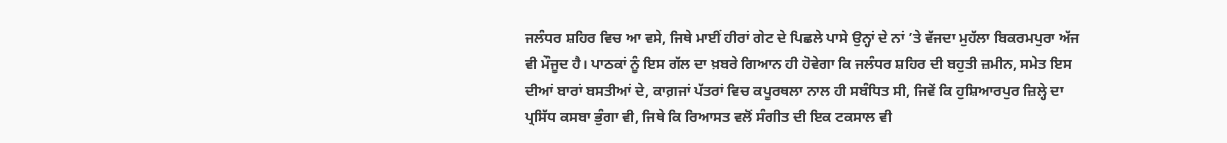ਜਲੰਧਰ ਸ਼ਹਿਰ ਵਿਚ ਆ ਵਸੇ, ਜਿਥੇ ਮਾਈਂ ਹੀਰਾਂ ਗੇਟ ਦੇ ਪਿਛਲੇ ਪਾਸੇ ਉਨ੍ਹਾਂ ਦੇ ਨਾਂ ’ਤੇ ਵੱਜਦਾ ਮੁਹੱਲਾ ਬਿਕਰਮਪੁਰਾ ਅੱਜ ਵੀ ਮੌਜੂਦ ਹੈ। ਪਾਠਕਾਂ ਨੂੰ ਇਸ ਗੱਲ ਦਾ ਖ਼ਬਰੇ ਗਿਆਨ ਹੀ ਹੋਵੇਗਾ ਕਿ ਜਲੰਧਰ ਸ਼ਹਿਰ ਦੀ ਬਹੁਤੀ ਜ਼ਮੀਨ, ਸਮੇਤ ਇਸ ਦੀਆਂ ਬਾਰਾਂ ਬਸਤੀਆਂ ਦੇ, ਕਾਗ਼ਜਾਂ ਪੱਤਰਾਂ ਵਿਚ ਕਪੂਰਥਲਾ ਨਾਲ ਹੀ ਸਬੰਧਿਤ ਸੀ, ਜਿਵੇਂ ਕਿ ਹੁਸ਼ਿਆਰਪੁਰ ਜ਼ਿਲ੍ਹੇ ਦਾ ਪ੍ਰਸਿੱਧ ਕਸਬਾ ਭੁੰਗਾ ਵੀ, ਜਿਥੇ ਕਿ ਰਿਆਸਤ ਵਲੋਂ ਸੰਗੀਤ ਦੀ ਇਕ ਟਕਸਾਲ ਵੀ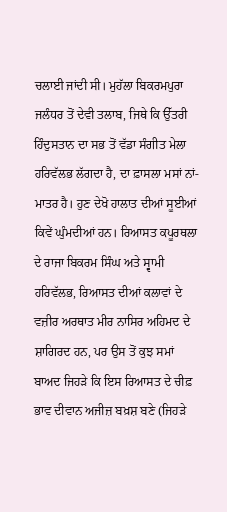ਚਲਾਈ ਜਾਂਦੀ ਸੀ। ਮੁਹੱਲਾ ਬਿਕਰਮਪੁਰਾ ਜਲੰਧਰ ਤੋਂ ਦੇਵੀ ਤਲਾਬ, ਜਿਥੇ ਕਿ ਉੱਤਰੀ ਹਿੰਦੁਸਤਾਨ ਦਾ ਸਭ ਤੋਂ ਵੱਡਾ ਸੰਗੀਤ ਮੇਲਾ ਹਰਿਵੱਲਭ ਲੱਗਦਾ ਹੈ, ਦਾ ਫ਼ਾਸਲਾ ਮਸਾਂ ਨਾਂ-ਮਾਤਰ ਹੈ। ਹੁਣ ਦੇਖੋ ਹਾਲਾਤ ਦੀਆਂ ਸੂਈਆਂ ਕਿਵੇਂ ਘੁੰਮਦੀਆਂ ਹਨ। ਰਿਆਸਤ ਕਪੂਰਥਲਾ ਦੇ ਰਾਜਾ ਬਿਕਰਮ ਸਿੰਘ ਅਤੇ ਸ੍ਵਾਮੀ ਹਰਿਵੱਲਭ, ਰਿਆਸਤ ਦੀਆਂ ਕਲਾਵਾਂ ਦੇ ਵਜ਼ੀਰ ਅਰਥਾਤ ਮੀਰ ਨਾਸਿਰ ਅਹਿਮਦ ਦੇ ਸ਼ਾਗਿਰਦ ਹਨ, ਪਰ ਉਸ ਤੋਂ ਕੁਝ ਸਮਾਂ ਬਾਅਦ ਜਿਹੜੇ ਕਿ ਇਸ ਰਿਆਸਤ ਦੇ ਚੀਫ਼ ਭਾਵ ਦੀਵਾਨ ਅਜੀਜ਼ ਬਖ਼ਸ਼ ਬਣੇ (ਜਿਹੜੇ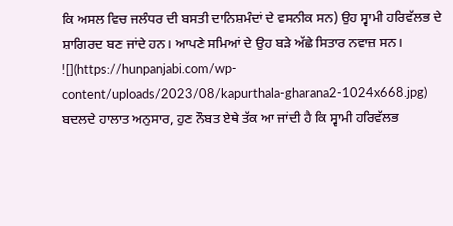ਕਿ ਅਸਲ ਵਿਚ ਜਲੰਧਰ ਦੀ ਬਸਤੀ ਦਾਨਿਸ਼ਮੰਦਾਂ ਦੇ ਵਸਨੀਕ ਸਨ) ਉਹ ਸ੍ਵਾਮੀ ਹਰਿਵੱਲਭ ਦੇ ਸ਼ਾਗਿਰਦ ਬਣ ਜਾਂਦੇ ਹਨ। ਆਪਣੇ ਸਮਿਆਂ ਦੇ ਉਹ ਬੜੇ ਅੱਛੇ ਸਿਤਾਰ ਨਵਾਜ਼ ਸਨ।
![](https://hunpanjabi.com/wp-content/uploads/2023/08/kapurthala-gharana2-1024x668.jpg)
ਬਦਲਦੇ ਹਾਲਾਤ ਅਨੁਸਾਰ, ਹੁਣ ਨੌਬਤ ਏਥੇ ਤੱਕ ਆ ਜਾਂਦੀ ਹੈ ਕਿ ਸ੍ਵਾਮੀ ਹਰਿਵੱਲਭ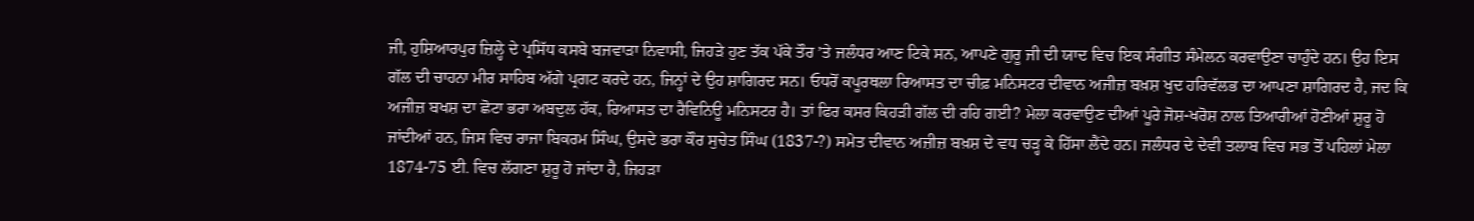ਜੀ, ਹੁਸ਼ਿਆਰਪੁਰ ਜ਼ਿਲ੍ਹੇ ਦੇ ਪ੍ਰਸਿੱਧ ਕਸਬੇ ਬਜਵਾੜਾ ਨਿਵਾਸੀ, ਜਿਹੜੇ ਹੁਣ ਤੱਕ ਪੱਕੇ ਤੌਰ ’ਤੇ ਜਲੰਧਰ ਆਣ ਟਿਕੇ ਸਨ, ਆਪਣੇ ਗੁਰੂ ਜੀ ਦੀ ਯਾਦ ਵਿਚ ਇਕ ਸੰਗੀਤ ਸੰਮੇਲਨ ਕਰਵਾਉਣਾ ਚਾਹੁੰਦੇ ਹਨ। ਉਹ ਇਸ ਗੱਲ ਦੀ ਚਾਹਨਾ ਮੀਰ ਸਾਹਿਬ ਅੱਗੇ ਪ੍ਰਗਟ ਕਰਦੇ ਹਨ, ਜਿਨ੍ਹਾਂ ਦੇ ਉਹ ਸ਼ਾਗਿਰਦ ਸਨ। ਓਧਰੋਂ ਕਪੂਰਥਲਾ ਰਿਆਸਤ ਦਾ ਚੀਫ਼ ਮਨਿਸਟਰ ਦੀਵਾਨ ਅਜੀਜ਼ ਬਖ਼ਸ਼ ਖੁਦ ਹਰਿਵੱਲਭ ਦਾ ਆਪਣਾ ਸ਼ਾਗਿਰਦ ਹੈ, ਜਦ ਕਿ ਅਜੀਜ਼ ਬਖਸ਼ ਦਾ ਛੋਟਾ ਭਰਾ ਅਬਦੁਲ ਹੱਕ, ਰਿਆਸਤ ਦਾ ਰੈਵਿਨਿਊ ਮਨਿਸਟਰ ਹੈ। ਤਾਂ ਫਿਰ ਕਸਰ ਕਿਹੜੀ ਗੱਲ ਦੀ ਰਹਿ ਗਈ? ਮੇਲਾ ਕਰਵਾਉਣ ਦੀਆਂ ਪੂਰੇ ਜੋਸ਼-ਖਰੋਸ਼ ਨਾਲ ਤਿਆਰੀਆਂ ਹੋਣੀਆਂ ਸ਼ੁਰੂ ਹੋ ਜਾਂਦੀਆਂ ਹਨ, ਜਿਸ ਵਿਚ ਰਾਜਾ ਬਿਕਰਮ ਸਿੰਘ, ਉਸਦੇ ਭਰਾ ਕੌਰ ਸੁਚੇਤ ਸਿੰਘ (1837-?) ਸਮੇਤ ਦੀਵਾਨ ਅਜ਼ੀਜ਼ ਬਖ਼ਸ਼ ਦੇ ਵਧ ਚੜ੍ਹ ਕੇ ਹਿੱਸਾ ਲੈਂਦੇ ਹਨ। ਜਲੰਧਰ ਦੇ ਦੇਵੀ ਤਲਾਬ ਵਿਚ ਸਭ ਤੋਂ ਪਹਿਲਾਂ ਮੇਲਾ 1874-75 ਈ. ਵਿਚ ਲੱਗਣਾ ਸ਼ੁਰੂ ਹੋ ਜਾਂਦਾ ਹੈ, ਜਿਹੜਾ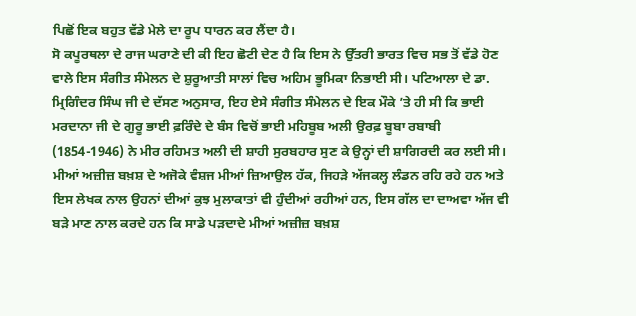ਪਿਛੋਂ ਇਕ ਬਹੁਤ ਵੱਡੇ ਮੇਲੇ ਦਾ ਰੂਪ ਧਾਰਨ ਕਰ ਲੈਂਦਾ ਹੈ।
ਸੋ ਕਪੂਰਥਲਾ ਦੇ ਰਾਜ ਘਰਾਣੇ ਦੀ ਕੀ ਇਹ ਛੋਟੀ ਦੇਣ ਹੈ ਕਿ ਇਸ ਨੇ ਉੱਤਰੀ ਭਾਰਤ ਵਿਚ ਸਭ ਤੋਂ ਵੱਡੇ ਹੋਣ ਵਾਲੇ ਇਸ ਸੰਗੀਤ ਸੰਮੇਲਨ ਦੇ ਸ਼ੁਰੂਆਤੀ ਸਾਲਾਂ ਵਿਚ ਅਹਿਮ ਭੂਮਿਕਾ ਨਿਭਾਈ ਸੀ। ਪਟਿਆਲਾ ਦੇ ਡਾ. ਮ੍ਰਿਗਿੰਦਰ ਸਿੰਘ ਜੀ ਦੇ ਦੱਸਣ ਅਨੁਸਾਰ, ਇਹ ਏਸੇ ਸੰਗੀਤ ਸੰਮੇਲਨ ਦੇ ਇਕ ਮੌਕੇ ’ਤੇ ਹੀ ਸੀ ਕਿ ਭਾਈ ਮਰਦਾਨਾ ਜੀ ਦੇ ਗੁਰੂ ਭਾਈ ਫ਼ਰਿੰਦੇ ਦੇ ਬੰਸ ਵਿਚੋਂ ਭਾਈ ਮਹਿਬੂਬ ਅਲੀ ਉਰਫ਼ ਬੂਬਾ ਰਬਾਬੀ (1854-1946) ਨੇ ਮੀਰ ਰਹਿਮਤ ਅਲੀ ਦੀ ਸ਼ਾਹੀ ਸੁਰਬਹਾਰ ਸੁਣ ਕੇ ਉਨ੍ਹਾਂ ਦੀ ਸ਼ਾਗਿਰਦੀ ਕਰ ਲਈ ਸੀ। ਮੀਆਂ ਅਜ਼ੀਜ਼ ਬਖ਼ਸ਼ ਦੇ ਅਜੋਕੇ ਵੰਸ਼ਜ ਮੀਆਂ ਜ਼ਿਆਉਲ ਹੱਕ, ਜਿਹੜੇ ਅੱਜਕਲ੍ਹ ਲੰਡਨ ਰਹਿ ਰਹੇ ਹਨ ਅਤੇ ਇਸ ਲੇਖਕ ਨਾਲ ਉਹਨਾਂ ਦੀਆਂ ਕੁਝ ਮੁਲਾਕਾਤਾਂ ਵੀ ਹੁੰਦੀਆਂ ਰਹੀਆਂ ਹਨ, ਇਸ ਗੱਲ ਦਾ ਦਾਅਵਾ ਅੱਜ ਵੀ ਬੜੇ ਮਾਣ ਨਾਲ ਕਰਦੇ ਹਨ ਕਿ ਸਾਡੇ ਪੜਦਾਦੇ ਮੀਆਂ ਅਜ਼ੀਜ਼ ਬਖ਼ਸ਼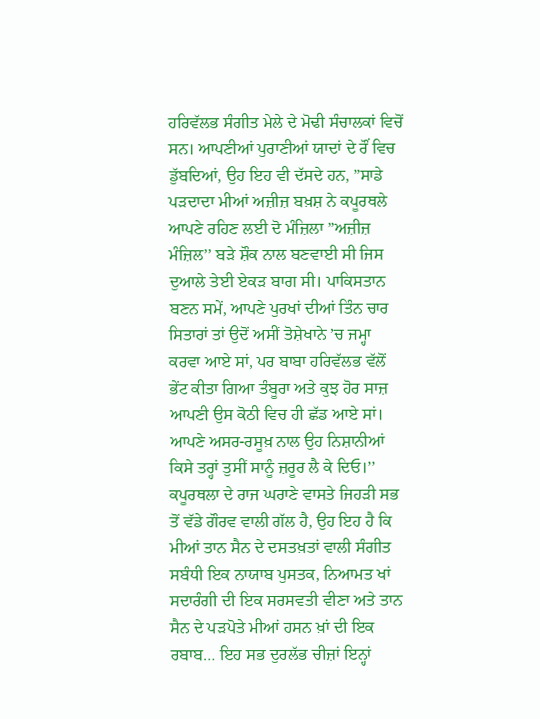ਹਰਿਵੱਲਭ ਸੰਗੀਤ ਮੇਲੇ ਦੇ ਮੋਢੀ ਸੰਚਾਲਕਾਂ ਵਿਚੋਂ ਸਨ। ਆਪਣੀਆਂ ਪੁਰਾਣੀਆਂ ਯਾਦਾਂ ਦੇ ਰੌਂ ਵਿਚ ਡੁੱਬਦਿਆਂ, ਉਹ ਇਹ ਵੀ ਦੱਸਦੇ ਹਨ, ”ਸਾਡੇ ਪੜਦਾਦਾ ਮੀਆਂ ਅਜ਼ੀਜ਼ ਬਖ਼ਸ਼ ਨੇ ਕਪੂਰਥਲੇ ਆਪਣੇ ਰਹਿਣ ਲਈ ਦੋ ਮੰਜ਼ਿਲਾ ”ਅਜ਼ੀਜ਼ ਮੰਜ਼ਿਲ’’ ਬੜੇ ਸ਼ੌਕ ਨਾਲ ਬਣਵਾਈ ਸੀ ਜਿਸ ਦੁਆਲੇ ਤੇਈ ਏਕੜ ਬਾਗ ਸੀ। ਪਾਕਿਸਤਾਨ ਬਣਨ ਸਮੇਂ, ਆਪਣੇ ਪੁਰਖਾਂ ਦੀਆਂ ਤਿੰਨ ਚਾਰ ਸਿਤਾਰਾਂ ਤਾਂ ਉਦੋਂ ਅਸੀਂ ਤੋਸ਼ੇਖਾਨੇ ’ਚ ਜਮ੍ਹਾ ਕਰਵਾ ਆਏ ਸਾਂ, ਪਰ ਬਾਬਾ ਹਰਿਵੱਲਭ ਵੱਲੋਂ ਭੇਂਟ ਕੀਤਾ ਗਿਆ ਤੰਬੂਰਾ ਅਤੇ ਕੁਝ ਹੋਰ ਸਾਜ਼ ਆਪਣੀ ਉਸ ਕੋਠੀ ਵਿਚ ਹੀ ਛੱਡ ਆਏ ਸਾਂ। ਆਪਣੇ ਅਸਰ-ਰਸੂਖ਼ ਨਾਲ ਉਹ ਨਿਸ਼ਾਨੀਆਂ ਕਿਸੇ ਤਰ੍ਹਾਂ ਤੁਸੀਂ ਸਾਨੂੰ ਜ਼ਰੂਰ ਲੈ ਕੇ ਦਿਓ।’’
ਕਪੂਰਥਲਾ ਦੇ ਰਾਜ ਘਰਾਣੇ ਵਾਸਤੇ ਜਿਹੜੀ ਸਭ ਤੋਂ ਵੱਡੇ ਗੌਰਵ ਵਾਲੀ ਗੱਲ ਹੈ, ਉਹ ਇਹ ਹੈ ਕਿ ਮੀਆਂ ਤਾਨ ਸੈਨ ਦੇ ਦਸਤਖ਼ਤਾਂ ਵਾਲੀ ਸੰਗੀਤ ਸਬੰਧੀ ਇਕ ਨਾਯਾਬ ਪੁਸਤਕ, ਨਿਆਮਤ ਖਾਂ ਸਦਾਰੰਗੀ ਦੀ ਇਕ ਸਰਸਵਤੀ ਵੀਣਾ ਅਤੇ ਤਾਨ ਸੈਨ ਦੇ ਪੜਪੋਤੇ ਮੀਆਂ ਹਸਨ ਖ਼ਾਂ ਦੀ ਇਕ ਰਬਾਬ… ਇਹ ਸਭ ਦੁਰਲੱਭ ਚੀਜ਼ਾਂ ਇਨ੍ਹਾਂ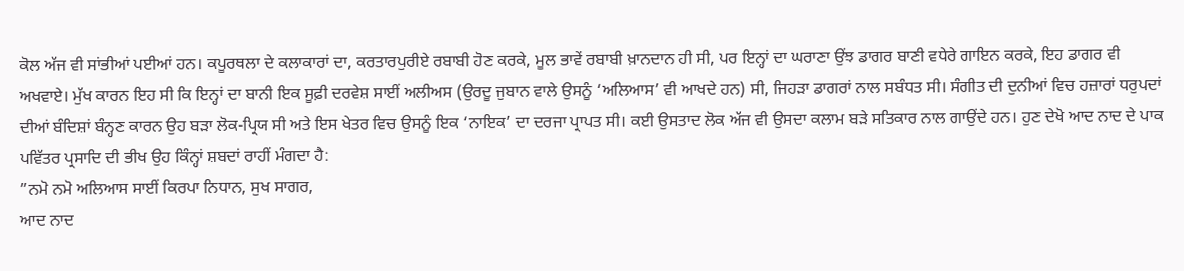ਕੋਲ ਅੱਜ ਵੀ ਸਾਂਭੀਆਂ ਪਈਆਂ ਹਨ। ਕਪੂਰਥਲਾ ਦੇ ਕਲਾਕਾਰਾਂ ਦਾ, ਕਰਤਾਰਪੁਰੀਏ ਰਬਾਬੀ ਹੋਣ ਕਰਕੇ, ਮੂਲ ਭਾਵੇਂ ਰਬਾਬੀ ਖ਼ਾਨਦਾਨ ਹੀ ਸੀ, ਪਰ ਇਨ੍ਹਾਂ ਦਾ ਘਰਾਣਾ ਉਂਝ ਡਾਗਰ ਬਾਣੀ ਵਧੇਰੇ ਗਾਇਨ ਕਰਕੇ, ਇਹ ਡਾਗਰ ਵੀ ਅਖਵਾਏ। ਮੁੱਖ ਕਾਰਨ ਇਹ ਸੀ ਕਿ ਇਨ੍ਹਾਂ ਦਾ ਬਾਨੀ ਇਕ ਸੂਫ਼ੀ ਦਰਵੇਸ਼ ਸਾਈਂ ਅਲੀਅਸ (ਉਰਦੂ ਜੁਬਾਨ ਵਾਲੇ ਉਸਨੂੰ ‘ਅਲਿਆਸ’ ਵੀ ਆਖਦੇ ਹਨ) ਸੀ, ਜਿਹੜਾ ਡਾਗਰਾਂ ਨਾਲ ਸਬੰਧਤ ਸੀ। ਸੰਗੀਤ ਦੀ ਦੁਨੀਆਂ ਵਿਚ ਹਜ਼ਾਰਾਂ ਧਰੁਪਦਾਂ ਦੀਆਂ ਬੰਦਿਸ਼ਾਂ ਬੰਨ੍ਹਣ ਕਾਰਨ ਉਹ ਬੜਾ ਲੋਕ-ਪ੍ਰਿਯ ਸੀ ਅਤੇ ਇਸ ਖੇਤਰ ਵਿਚ ਉਸਨੂੰ ਇਕ ‘ਨਾਇਕ’ ਦਾ ਦਰਜਾ ਪ੍ਰਾਪਤ ਸੀ। ਕਈ ਉਸਤਾਦ ਲੋਕ ਅੱਜ ਵੀ ਉਸਦਾ ਕਲਾਮ ਬੜੇ ਸਤਿਕਾਰ ਨਾਲ ਗਾਉਂਦੇ ਹਨ। ਹੁਣ ਦੇਖੋ ਆਦ ਨਾਦ ਦੇ ਪਾਕ ਪਵਿੱਤਰ ਪ੍ਰਸਾਦਿ ਦੀ ਭੀਖ ਉਹ ਕਿੰਨ੍ਹਾਂ ਸ਼ਬਦਾਂ ਰਾਹੀਂ ਮੰਗਦਾ ਹੈ:
”ਨਮੋ ਨਮੋ ਅਲਿਆਸ ਸਾਈਂ ਕਿਰਪਾ ਨਿਧਾਨ, ਸੁਖ ਸਾਗਰ,
ਆਦ ਨਾਦ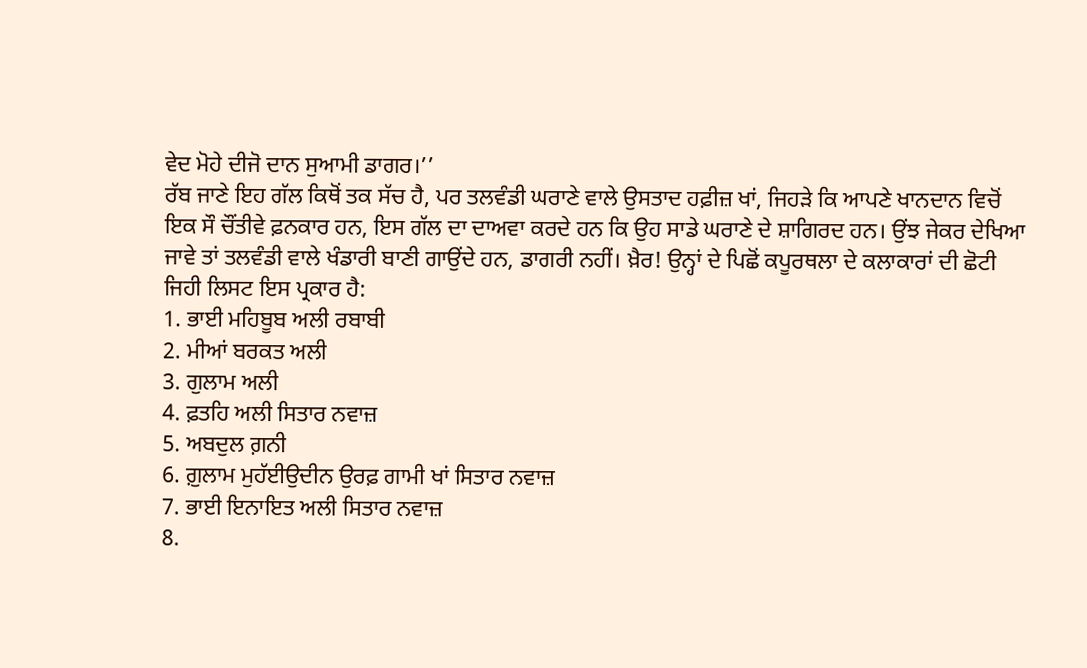ਵੇਦ ਮੋਹੇ ਦੀਜੋ ਦਾਨ ਸੁਆਮੀ ਡਾਗਰ।’’
ਰੱਬ ਜਾਣੇ ਇਹ ਗੱਲ ਕਿਥੋਂ ਤਕ ਸੱਚ ਹੈ, ਪਰ ਤਲਵੰਡੀ ਘਰਾਣੇ ਵਾਲੇ ਉਸਤਾਦ ਹਫ਼ੀਜ਼ ਖਾਂ, ਜਿਹੜੇ ਕਿ ਆਪਣੇ ਖਾਨਦਾਨ ਵਿਚੋਂ ਇਕ ਸੌ ਚੌਂਤੀਵੇ ਫ਼ਨਕਾਰ ਹਨ, ਇਸ ਗੱਲ ਦਾ ਦਾਅਵਾ ਕਰਦੇ ਹਨ ਕਿ ਉਹ ਸਾਡੇ ਘਰਾਣੇ ਦੇ ਸ਼ਾਗਿਰਦ ਹਨ। ਉਂਝ ਜੇਕਰ ਦੇਖਿਆ ਜਾਵੇ ਤਾਂ ਤਲਵੰਡੀ ਵਾਲੇ ਖੰਡਾਰੀ ਬਾਣੀ ਗਾਉਂਦੇ ਹਨ, ਡਾਗਰੀ ਨਹੀਂ। ਖ਼ੈਰ! ਉਨ੍ਹਾਂ ਦੇ ਪਿਛੋਂ ਕਪੂਰਥਲਾ ਦੇ ਕਲਾਕਾਰਾਂ ਦੀ ਛੋਟੀ ਜਿਹੀ ਲਿਸਟ ਇਸ ਪ੍ਰਕਾਰ ਹੈ:
1. ਭਾਈ ਮਹਿਬੂਬ ਅਲੀ ਰਬਾਬੀ
2. ਮੀਆਂ ਬਰਕਤ ਅਲੀ
3. ਗੁਲਾਮ ਅਲੀ
4. ਫ਼ਤਹਿ ਅਲੀ ਸਿਤਾਰ ਨਵਾਜ਼
5. ਅਬਦੁਲ ਗ਼ਨੀ
6. ਗ਼ੁਲਾਮ ਮੁਹੱਈਉਦੀਨ ਉਰਫ਼ ਗਾਮੀ ਖਾਂ ਸਿਤਾਰ ਨਵਾਜ਼
7. ਭਾਈ ਇਨਾਇਤ ਅਲੀ ਸਿਤਾਰ ਨਵਾਜ਼
8.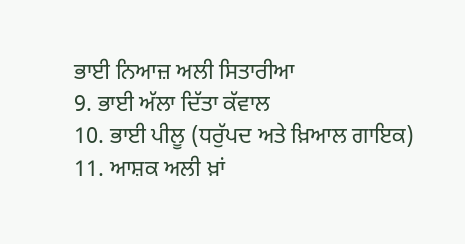ਭਾਈ ਨਿਆਜ਼ ਅਲੀ ਸਿਤਾਰੀਆ
9. ਭਾਈ ਅੱਲਾ ਦਿੱਤਾ ਕੱਵਾਲ
10. ਭਾਈ ਪੀਲੂ (ਧਰੁੱਪਦ ਅਤੇ ਖ਼ਿਆਲ ਗਾਇਕ)
11. ਆਸ਼ਕ ਅਲੀ ਖ਼ਾਂ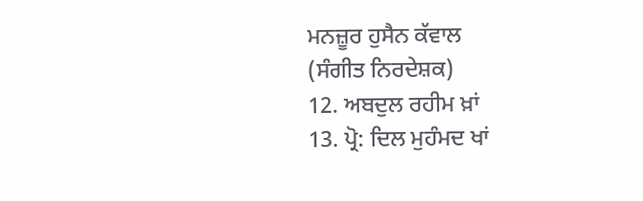ਮਨਜ਼ੂਰ ਹੁਸੈਨ ਕੱਵਾਲ
(ਸੰਗੀਤ ਨਿਰਦੇਸ਼ਕ)
12. ਅਬਦੁਲ ਰਹੀਮ ਖ਼ਾਂ
13. ਪ੍ਰੋ: ਦਿਲ ਮੁਹੰਮਦ ਖਾਂ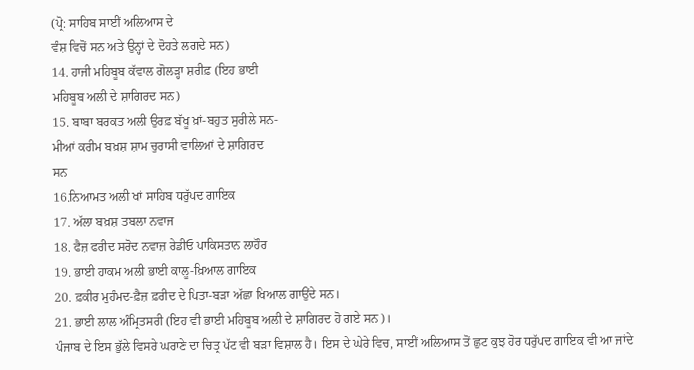(ਪ੍ਰੋ: ਸਾਹਿਬ ਸਾਈਂ ਅਲਿਆਸ ਦੇ
ਵੰਸ਼ ਵਿਚੋਂ ਸਨ ਅਤੇ ਉਨ੍ਹਾਂ ਦੇ ਦੋਹਤੇ ਲਗਦੇ ਸਨ)
14. ਹਾਜੀ ਮਹਿਬੂਬ ਕੱਵਾਲ ਗੋਲੜ੍ਹਾ ਸ਼ਰੀਫ਼ (ਇਹ ਭਾਈ
ਮਹਿਬੂਬ ਅਲੀ ਦੇ ਸ਼ਾਗਿਰਦ ਸਨ)
15. ਬਾਬਾ ਬਰਕਤ ਅਲੀ ਉਰਫ਼ ਬੱਖੂ ਖ਼ਾਂ-ਬਹੁਤ ਸੁਰੀਲੇ ਸਨ-
ਮੀਆਂ ਕਰੀਮ ਬਖ਼ਸ਼ ਸ਼ਾਮ ਚੁਰਾਸੀ ਵਾਲਿਆਂ ਦੇ ਸ਼ਾਗਿਰਦ
ਸਨ
16.ਨਿਆਮਤ ਅਲੀ ਖਾਂ ਸਾਹਿਬ ਧਰੁੱਪਦ ਗਾਇਕ
17. ਅੱਲਾ ਬਖ਼ਸ਼ ਤਬਲਾ ਨਵਾਜ
18. ਫੈਜ਼ ਫਰੀਦ ਸਰੋਦ ਨਵਾਜ਼ ਰੇਡੀਓ ਪਾਕਿਸਤਾਨ ਲਾਹੌਰ
19. ਭਾਈ ਹਾਕਮ ਅਲੀ ਭਾਈ ਕਾਲੂ-ਖ਼ਿਆਲ ਗਾਇਕ
20. ਫ਼ਕੀਰ ਮੁਹੰਮਦ-ਫ਼ੈਜ਼ ਫ਼ਰੀਦ ਦੇ ਪਿਤਾ-ਬੜਾ ਅੱਛਾ ਖਿਆਲ ਗਾਉਂਦੇ ਸਨ।
21. ਭਾਈ ਲਾਲ ਅੰਮ੍ਰਿਤਸਰੀ (ਇਹ ਵੀ ਭਾਈ ਮਹਿਬੂਬ ਅਲੀ ਦੇ ਸ਼ਾਗਿਰਦ ਹੋ ਗਏ ਸਨ)।
ਪੰਜਾਬ ਦੇ ਇਸ ਭੁੱਲੇ ਵਿਸਰੇ ਘਰਾਣੇ ਦਾ ਚਿਤ੍ਰ ਪੱਟ ਵੀ ਬੜਾ ਵਿਸ਼ਾਲ ਹੈ। ਇਸ ਦੇ ਘੇਰੇ ਵਿਚ, ਸਾਈਂ ਅਲਿਆਸ ਤੋਂ ਛੁਟ ਕੁਝ ਹੋਰ ਧਰੁੱਪਦ ਗਾਇਕ ਵੀ ਆ ਜਾਂਦੇ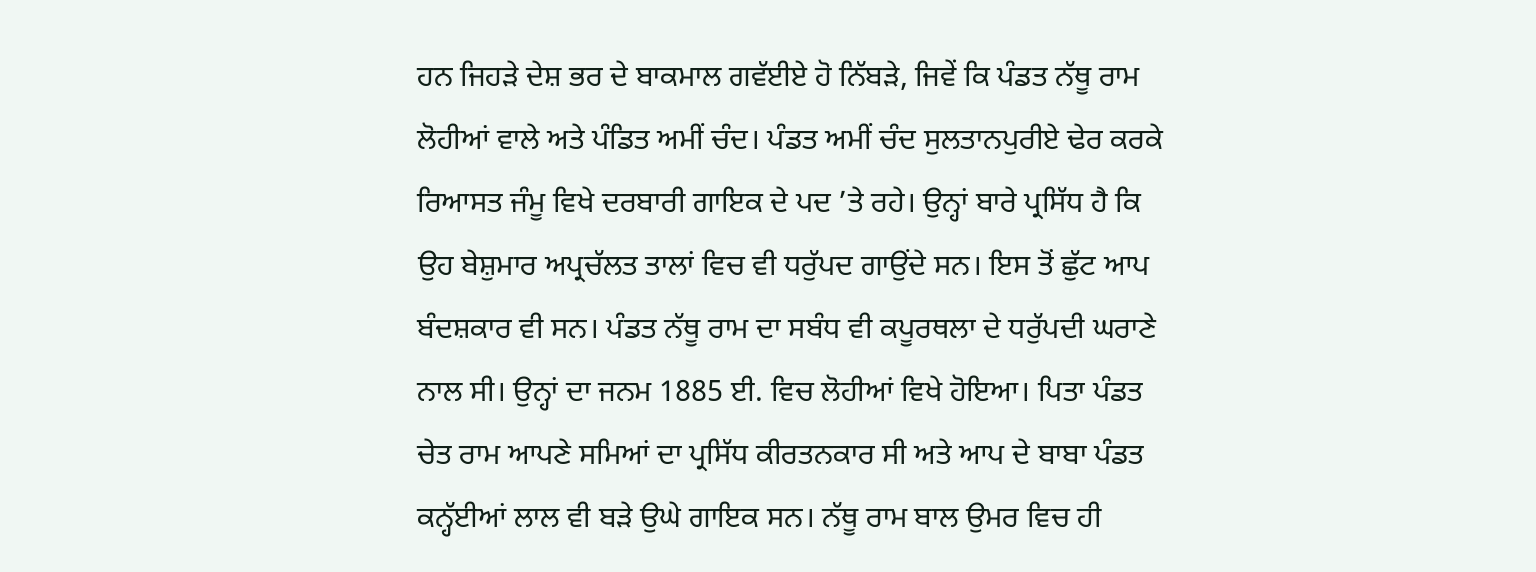ਹਨ ਜਿਹੜੇ ਦੇਸ਼ ਭਰ ਦੇ ਬਾਕਮਾਲ ਗਵੱਈਏ ਹੋ ਨਿੱਬੜੇ, ਜਿਵੇਂ ਕਿ ਪੰਡਤ ਨੱਥੂ ਰਾਮ ਲੋਹੀਆਂ ਵਾਲੇ ਅਤੇ ਪੰਡਿਤ ਅਮੀਂ ਚੰਦ। ਪੰਡਤ ਅਮੀਂ ਚੰਦ ਸੁਲਤਾਨਪੁਰੀਏ ਢੇਰ ਕਰਕੇ ਰਿਆਸਤ ਜੰਮੂ ਵਿਖੇ ਦਰਬਾਰੀ ਗਾਇਕ ਦੇ ਪਦ ’ਤੇ ਰਹੇ। ਉਨ੍ਹਾਂ ਬਾਰੇ ਪ੍ਰਸਿੱਧ ਹੈ ਕਿ ਉਹ ਬੇਸ਼ੁਮਾਰ ਅਪ੍ਰਚੱਲਤ ਤਾਲਾਂ ਵਿਚ ਵੀ ਧਰੁੱਪਦ ਗਾਉਂਦੇ ਸਨ। ਇਸ ਤੋਂ ਛੁੱਟ ਆਪ ਬੰਦਸ਼ਕਾਰ ਵੀ ਸਨ। ਪੰਡਤ ਨੱਥੂ ਰਾਮ ਦਾ ਸਬੰਧ ਵੀ ਕਪੂਰਥਲਾ ਦੇ ਧਰੁੱਪਦੀ ਘਰਾਣੇ ਨਾਲ ਸੀ। ਉਨ੍ਹਾਂ ਦਾ ਜਨਮ 1885 ਈ. ਵਿਚ ਲੋਹੀਆਂ ਵਿਖੇ ਹੋਇਆ। ਪਿਤਾ ਪੰਡਤ ਚੇਤ ਰਾਮ ਆਪਣੇ ਸਮਿਆਂ ਦਾ ਪ੍ਰਸਿੱਧ ਕੀਰਤਨਕਾਰ ਸੀ ਅਤੇ ਆਪ ਦੇ ਬਾਬਾ ਪੰਡਤ ਕਨ੍ਹੱਈਆਂ ਲਾਲ ਵੀ ਬੜੇ ਉਘੇ ਗਾਇਕ ਸਨ। ਨੱਥੂ ਰਾਮ ਬਾਲ ਉਮਰ ਵਿਚ ਹੀ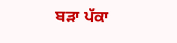ਬੜਾ ਪੱਕਾ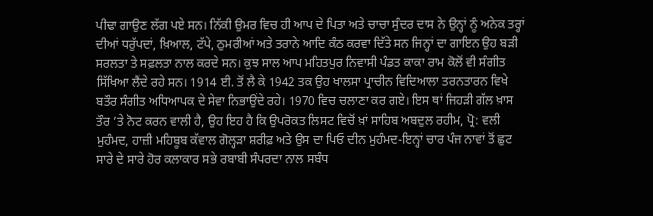ਪੀਢਾ ਗਾਉਣ ਲੱਗ ਪਏ ਸਨ। ਨਿੱਕੀ ਉਮਰ ਵਿਚ ਹੀ ਆਪ ਦੇ ਪਿਤਾ ਅਤੇ ਚਾਚਾ ਸੁੰਦਰ ਦਾਸ ਨੇ ਉਨ੍ਹਾਂ ਨੂੰ ਅਨੇਕ ਤਰ੍ਹਾਂ ਦੀਆਂ ਧਰੁੱਪਦਾਂ, ਖ਼ਿਆਲ, ਟੱਪੇ, ਠੁਮਰੀਆਂ ਅਤੇ ਤਰਾਨੇ ਆਦਿ ਕੰਠ ਕਰਵਾ ਦਿੱਤੇ ਸਨ ਜਿਨ੍ਹਾਂ ਦਾ ਗਾਇਨ ਉਹ ਬੜੀ ਸਰਲਤਾ ਤੇ ਸਫ਼ਲਤਾ ਨਾਲ ਕਰਦੇ ਸਨ। ਕੁਝ ਸਾਲ ਆਪ ਮਹਿਤਪੁਰ ਨਿਵਾਸੀ ਪੰਡਤ ਕਾਕਾ ਰਾਮ ਕੋਲੋਂ ਵੀ ਸੰਗੀਤ ਸਿੱਖਿਆ ਲੈਂਦੇ ਰਹੇ ਸਨ। 1914 ਈ. ਤੋਂ ਲੈ ਕੇ 1942 ਤਕ ਉਹ ਖਾਲਸਾ ਪ੍ਰਾਚੀਨ ਵਿਦਿਆਲਾ ਤਰਨਤਾਰਨ ਵਿਖੇ ਬਤੌਰ ਸੰਗੀਤ ਅਧਿਆਪਕ ਦੇ ਸੇਵਾ ਨਿਭਾਉਂਦੇ ਰਹੇ। 1970 ਵਿਚ ਚਲਾਣਾ ਕਰ ਗਏ। ਇਸ ਥਾਂ ਜਿਹੜੀ ਗੱਲ ਖ਼ਾਸ ਤੌਰ ’ਤੇ ਨੋਟ ਕਰਨ ਵਾਲੀ ਹੈ, ਉਹ ਇਹ ਹੈ ਕਿ ਉਪਰੋਕਤ ਲਿਸਟ ਵਿਚੋਂ ਖ਼ਾਂ ਸਾਹਿਬ ਅਬਦੁਲ ਰਹੀਮ, ਪ੍ਰੋ: ਵਲੀ ਮੁਹੰਮਦ, ਹਾਜ਼ੀ ਮਹਿਬੂਬ ਕੱਵਾਲ ਗੋਲ੍ਹੜਾ ਸ਼ਰੀਫ਼ ਅਤੇ ਉਸ ਦਾ ਪਿਓ ਦੀਨ ਮੁਹੰਮਦ-ਇਨ੍ਹਾਂ ਚਾਰ ਪੰਜ ਨਾਵਾਂ ਤੋਂ ਛੁਟ ਸਾਰੇ ਦੇ ਸਾਰੇ ਹੋਰ ਕਲਾਕਾਰ ਸਭੇ ਰਬਾਬੀ ਸੰਪਰਦਾ ਨਾਲ ਸਬੰਧ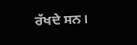ਰੱਖਦੇ ਸਨ।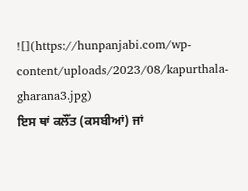![](https://hunpanjabi.com/wp-content/uploads/2023/08/kapurthala-gharana3.jpg)
ਇਸ ਥਾਂ ਕਲੌਂਤ (ਕਸਬੀਆਂ) ਜਾਂ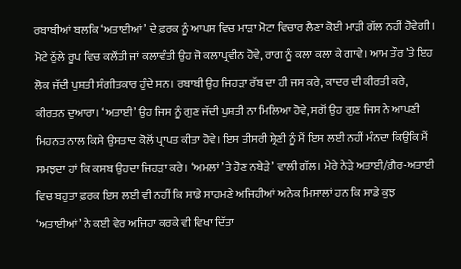ਰਬਾਬੀਆਂ ਬਲਕਿ ‘ਅਤਾਈਆਂ’ ਦੇ ਫ਼ਰਕ ਨੂੰ ਆਪਸ ਵਿਚ ਮਾੜਾ ਮੋਟਾ ਵਿਚਾਰ ਲੈਣਾ ਕੋਈ ਮਾੜੀ ਗੱਲ ਨਹੀਂ ਹੋਵੇਗੀ। ਮੋਟੇ ਠੁੱਲੇ ਰੂਪ ਵਿਚ ਕਲੌਂਤੀ ਜਾਂ ਕਲਾਵੰਤੀ ਉਹ ਜੋ ਕਲਾਪ੍ਰਵੀਨ ਹੋਵੇ, ਰਾਗ ਨੂੰ ਕਲਾ ਕਲਾ ਕੇ ਗਾਵੇ। ਆਮ ਤੌਰ ’ਤੇ ਇਹ ਲੋਕ ਜੱਦੀ ਪੁਸ਼ਤੀ ਸੰਗੀਤਕਾਰ ਹੁੰਦੇ ਸਨ। ਰਬਾਬੀ ਉਹ ਜਿਹੜਾ ਰੱਬ ਦਾ ਹੀ ਜਸ ਕਰੇ, ਕਾਦਰ ਦੀ ਕੀਰਤੀ ਕਰੇ, ਕੀਰਤਨ ਦੁਆਰਾ। ‘ਅਤਾਈ’ ਉਹ ਜਿਸ ਨੂੰ ਗੁਣ ਜੱਦੀ ਪੁਸ਼ਤੀ ਨਾ ਮਿਲਿਆ ਹੋਵੇ, ਸਗੋਂ ਉਹ ਗੁਣ ਜਿਸ ਨੇ ਆਪਣੀ ਮਿਹਨਤ ਨਾਲ ਕਿਸੇ ਉਸਤਾਦ ਕੋਲੋਂ ਪ੍ਰਾਪਤ ਕੀਤਾ ਹੋਵੇ। ਇਸ ਤੀਸਰੀ ਸ਼੍ਰੇਣੀ ਨੂੰ ਮੈਂ ਇਸ ਲਈ ਨਹੀਂ ਮੰਨਦਾ ਕਿਉਂਕਿ ਮੈਂ ਸਮਝਦਾ ਹਾਂ ਕਿ ਕਸਬ ਉਹਦਾ ਜਿਹੜਾ ਕਰੇ। ‘ਅਮਲਾਂ ’ਤੇ ਹੋਣ ਨਬੇੜੇ’ ਵਾਲੀ ਗੱਲ। ਮੇਰੇ ਨੇੜੇ ਅਤਾਈ/ਗ਼ੈਰ-ਅਤਾਈ ਵਿਚ ਬਹੁਤਾ ਫ਼ਰਕ ਇਸ ਲਈ ਵੀ ਨਹੀਂ ਕਿ ਸਾਡੇ ਸਾਹਮਣੇ ਅਜਿਹੀਆਂ ਅਨੇਕ ਮਿਸਾਲਾਂ ਹਨ ਕਿ ਸਾਡੇ ਕੁਝ ‘ਅਤਾਈਆਂ’ ਨੇ ਕਈ ਵੇਰ ਅਜਿਹਾ ਕਰਕੇ ਵੀ ਵਿਖਾ ਦਿੱਤਾ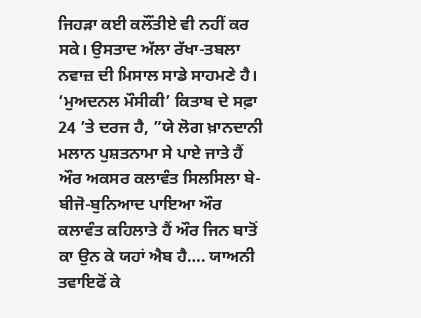ਜਿਹੜਾ ਕਈ ਕਲੌਂਤੀਏ ਵੀ ਨਹੀਂ ਕਰ ਸਕੇ। ਉਸਤਾਦ ਅੱਲਾ ਰੱਖਾ-ਤਬਲਾ ਨਵਾਜ਼ ਦੀ ਮਿਸਾਲ ਸਾਡੇ ਸਾਹਮਣੇ ਹੈ।
‘ਮੁਅਦਨਲ ਮੌਸੀਕੀ’ ਕਿਤਾਬ ਦੇ ਸਫ਼ਾ 24 ’ਤੇ ਦਰਜ ਹੈ, ”ਯੇ ਲੋਗ ਖ਼ਾਨਦਾਨੀ ਮਲਾਨ ਪੁਸ਼ਤਨਾਮਾ ਸੇ ਪਾਏ ਜਾਤੇ ਹੈਂ ਔਰ ਅਕਸਰ ਕਲਾਵੰਤ ਸਿਲਸਿਲਾ ਬੇ-ਬੀਜੋ-ਬੁਨਿਆਦ ਪਾਇਆ ਔਰ ਕਲਾਵੰਤ ਕਹਿਲਾਤੇ ਹੈਂ ਔਰ ਜਿਨ ਬਾਤੋਂ ਕਾ ਉਨ ਕੇ ਯਹਾਂ ਐਬ ਹੈ…. ਯਾਅਨੀ ਤਵਾਇਫੋਂ ਕੇ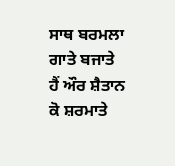ਸਾਥ ਬਰਮਲਾ ਗਾਤੇ ਬਜਾਤੇ ਹੈਂ ਔਰ ਸ਼ੈਤਾਨ ਕੋ ਸ਼ਰਮਾਤੇ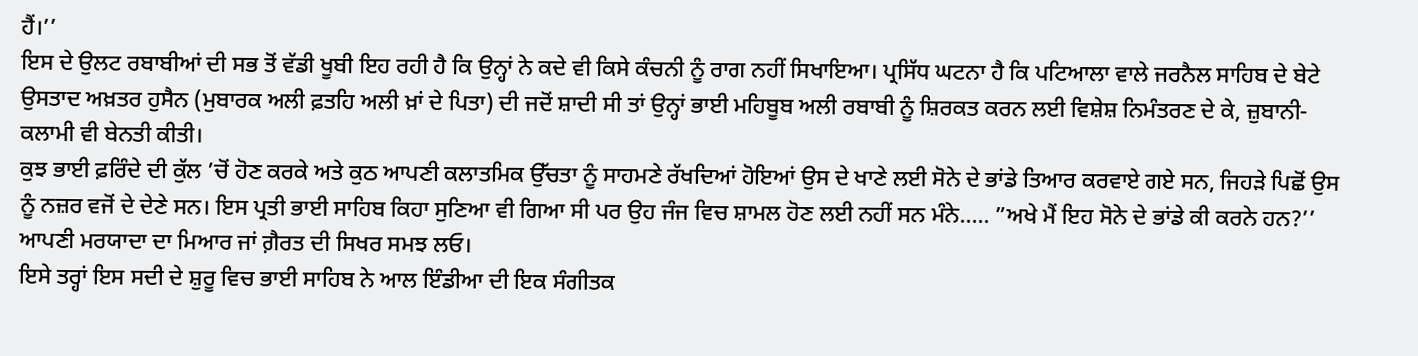ਹੈਂ।’’
ਇਸ ਦੇ ਉਲਟ ਰਬਾਬੀਆਂ ਦੀ ਸਭ ਤੋਂ ਵੱਡੀ ਖੂਬੀ ਇਹ ਰਹੀ ਹੈ ਕਿ ਉਨ੍ਹਾਂ ਨੇ ਕਦੇ ਵੀ ਕਿਸੇ ਕੰਚਨੀ ਨੂੰ ਰਾਗ ਨਹੀਂ ਸਿਖਾਇਆ। ਪ੍ਰਸਿੱਧ ਘਟਨਾ ਹੈ ਕਿ ਪਟਿਆਲਾ ਵਾਲੇ ਜਰਨੈਲ ਸਾਹਿਬ ਦੇ ਬੇਟੇ ਉਸਤਾਦ ਅਖ਼ਤਰ ਹੁਸੈਨ (ਮੁਬਾਰਕ ਅਲੀ ਫ਼ਤਹਿ ਅਲੀ ਖ਼ਾਂ ਦੇ ਪਿਤਾ) ਦੀ ਜਦੋਂ ਸ਼ਾਦੀ ਸੀ ਤਾਂ ਉਨ੍ਹਾਂ ਭਾਈ ਮਹਿਬੂਬ ਅਲੀ ਰਬਾਬੀ ਨੂੰ ਸ਼ਿਰਕਤ ਕਰਨ ਲਈ ਵਿਸ਼ੇਸ਼ ਨਿਮੰਤਰਣ ਦੇ ਕੇ, ਜ਼ੁਬਾਨੀ-ਕਲਾਮੀ ਵੀ ਬੇਨਤੀ ਕੀਤੀ।
ਕੁਝ ਭਾਈ ਫ਼ਰਿੰਦੇ ਦੀ ਕੁੱਲ ’ਚੋਂ ਹੋਣ ਕਰਕੇ ਅਤੇ ਕੁਠ ਆਪਣੀ ਕਲਾਤਮਿਕ ਉੱਚਤਾ ਨੂੰ ਸਾਹਮਣੇ ਰੱਖਦਿਆਂ ਹੋਇਆਂ ਉਸ ਦੇ ਖਾਣੇ ਲਈ ਸੋਨੇ ਦੇ ਭਾਂਡੇ ਤਿਆਰ ਕਰਵਾਏ ਗਏ ਸਨ, ਜਿਹੜੇ ਪਿਛੋਂ ਉਸ ਨੂੰ ਨਜ਼ਰ ਵਜੋਂ ਦੇ ਦੇਣੇ ਸਨ। ਇਸ ਪ੍ਰਤੀ ਭਾਈ ਸਾਹਿਬ ਕਿਹਾ ਸੁਣਿਆ ਵੀ ਗਿਆ ਸੀ ਪਰ ਉਹ ਜੰਜ ਵਿਚ ਸ਼ਾਮਲ ਹੋਣ ਲਈ ਨਹੀਂ ਸਨ ਮੰਨੇ….. ”ਅਖੇ ਮੈਂ ਇਹ ਸੋਨੇ ਦੇ ਭਾਂਡੇ ਕੀ ਕਰਨੇ ਹਨ?’’ ਆਪਣੀ ਮਰਯਾਦਾ ਦਾ ਮਿਆਰ ਜਾਂ ਗ਼ੈਰਤ ਦੀ ਸਿਖਰ ਸਮਝ ਲਓ।
ਇਸੇ ਤਰ੍ਹਾਂ ਇਸ ਸਦੀ ਦੇ ਸ਼ੁਰੂ ਵਿਚ ਭਾਈ ਸਾਹਿਬ ਨੇ ਆਲ ਇੰਡੀਆ ਦੀ ਇਕ ਸੰਗੀਤਕ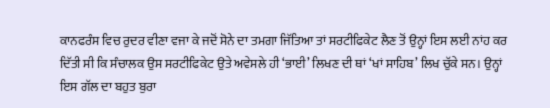ਕਾਨਫਰੰਸ ਵਿਚ ਰੁਦਰ ਵੀਣਾ ਵਜਾ ਕੇ ਜਦੋਂ ਸੋਨੇ ਦਾ ਤਮਗਾ ਜਿੱਤਿਆ ਤਾਂ ਸਰਟੀਫਿਕੇਟ ਲੈਣ ਤੋਂ ਉਨ੍ਹਾਂ ਇਸ ਲਈ ਨਾਂਹ ਕਰ ਦਿੱਤੀ ਸੀ ਕਿ ਸੰਚਾਲਕ ਉਸ ਸਰਟੀਫਿਕੇਟ ਉਤੇ ਅਵੇਸਲੇ ਹੀ ‘ਭਾਈ’ ਲਿਖਣ ਦੀ ਥਾਂ ‘ਖਾਂ ਸਾਹਿਬ’ ਲਿਖ ਚੁੱਕੇ ਸਨ। ਉਨ੍ਹਾਂ ਇਸ ਗੱਲ ਦਾ ਬਹੁਤ ਬੁਰਾ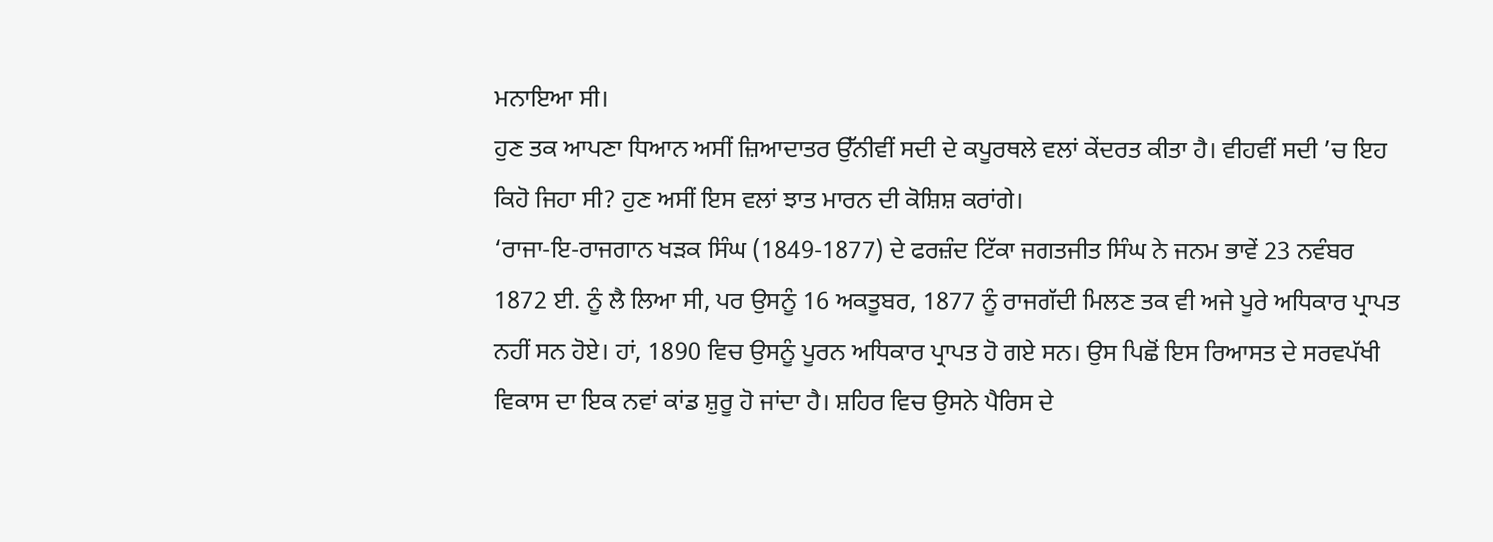ਮਨਾਇਆ ਸੀ।
ਹੁਣ ਤਕ ਆਪਣਾ ਧਿਆਨ ਅਸੀਂ ਜ਼ਿਆਦਾਤਰ ਉੱਨੀਵੀਂ ਸਦੀ ਦੇ ਕਪੂਰਥਲੇ ਵਲਾਂ ਕੇਂਦਰਤ ਕੀਤਾ ਹੈ। ਵੀਹਵੀਂ ਸਦੀ ’ਚ ਇਹ ਕਿਹੋ ਜਿਹਾ ਸੀ? ਹੁਣ ਅਸੀਂ ਇਸ ਵਲਾਂ ਝਾਤ ਮਾਰਨ ਦੀ ਕੋਸ਼ਿਸ਼ ਕਰਾਂਗੇ।
‘ਰਾਜਾ-ਇ-ਰਾਜਗਾਨ ਖੜਕ ਸਿੰਘ (1849-1877) ਦੇ ਫਰਜ਼ੰਦ ਟਿੱਕਾ ਜਗਤਜੀਤ ਸਿੰਘ ਨੇ ਜਨਮ ਭਾਵੇਂ 23 ਨਵੰਬਰ 1872 ਈ. ਨੂੰ ਲੈ ਲਿਆ ਸੀ, ਪਰ ਉਸਨੂੰ 16 ਅਕਤੂਬਰ, 1877 ਨੂੰ ਰਾਜਗੱਦੀ ਮਿਲਣ ਤਕ ਵੀ ਅਜੇ ਪੂਰੇ ਅਧਿਕਾਰ ਪ੍ਰਾਪਤ ਨਹੀਂ ਸਨ ਹੋਏ। ਹਾਂ, 1890 ਵਿਚ ਉਸਨੂੰ ਪੂਰਨ ਅਧਿਕਾਰ ਪ੍ਰਾਪਤ ਹੋ ਗਏ ਸਨ। ਉਸ ਪਿਛੋਂ ਇਸ ਰਿਆਸਤ ਦੇ ਸਰਵਪੱਖੀ ਵਿਕਾਸ ਦਾ ਇਕ ਨਵਾਂ ਕਾਂਡ ਸ਼ੁਰੂ ਹੋ ਜਾਂਦਾ ਹੈ। ਸ਼ਹਿਰ ਵਿਚ ਉਸਨੇ ਪੈਰਿਸ ਦੇ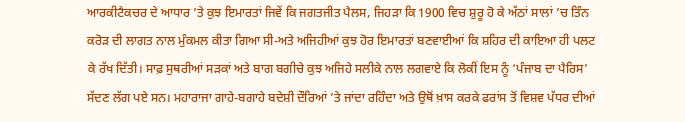ਆਰਕੀਟੈਕਚਰ ਦੇ ਆਧਾਰ ’ਤੇ ਕੁਝ ਇਮਾਰਤਾਂ ਜਿਵੇਂ ਕਿ ਜਗਤਜੀਤ ਪੈਲਸ, ਜਿਹੜਾ ਕਿ 1900 ਵਿਚ ਸ਼ੁਰੂ ਹੋ ਕੇ ਅੱਠਾਂ ਸਾਲਾਂ ’ਚ ਤਿੰਨ ਕਰੋੜ ਦੀ ਲਾਗਤ ਨਾਲ ਮੁੰਕਮਲ ਕੀਤਾ ਗਿਆ ਸੀ-ਅਤੇ ਅਜਿਹੀਆਂ ਕੁਝ ਹੋਰ ਇਮਾਰਤਾਂ ਬਣਵਾਈਆਂ ਕਿ ਸ਼ਹਿਰ ਦੀ ਕਾਇਆ ਹੀ ਪਲਟ ਕੇ ਰੱਖ ਦਿੱਤੀ। ਸਾਫ਼ ਸੁਥਰੀਆਂ ਸੜਕਾਂ ਅਤੇ ਬਾਗ ਬਗੀਚੇ ਕੁਝ ਅਜਿਹੇ ਸਲੀਕੇ ਨਾਲ ਲਗਵਾਏ ਕਿ ਲੋਕੀਂ ਇਸ ਨੂੰ ‘ਪੰਜਾਬ ਦਾ ਪੈਰਿਸ’ ਸੱਦਣ ਲੱਗ ਪਏ ਸਨ। ਮਹਾਰਾਜਾ ਗਾਹੇ-ਬਗਾਹੇ ਬਦੇਸ਼ੀ ਦੌਰਿਆਂ ’ਤੇ ਜਾਂਦਾ ਰਹਿੰਦਾ ਅਤੇ ਉਥੋਂ ਖ਼ਾਸ ਕਰਕੇ ਫਰਾਂਸ ਤੋਂ ਵਿਸ਼ਵ ਪੱਧਰ ਦੀਆਂ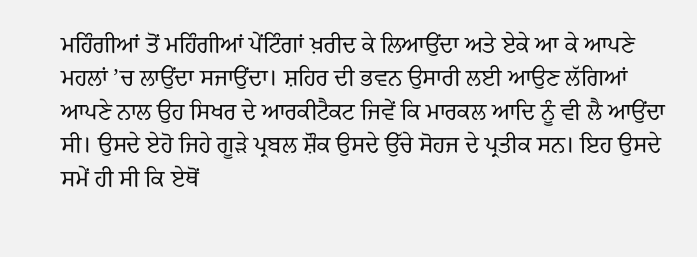ਮਹਿੰਗੀਆਂ ਤੋਂ ਮਹਿੰਗੀਆਂ ਪੇਂਟਿੰਗਾਂ ਖ਼ਰੀਦ ਕੇ ਲਿਆਉਂਦਾ ਅਤੇ ਏਕੇ ਆ ਕੇ ਆਪਣੇ ਮਹਲਾਂ ’ਚ ਲਾਉਂਦਾ ਸਜਾਉਂਦਾ। ਸ਼ਹਿਰ ਦੀ ਭਵਨ ਉਸਾਰੀ ਲਈ ਆਉਣ ਲੱਗਿਆਂ ਆਪਣੇ ਨਾਲ ਉਹ ਸਿਖਰ ਦੇ ਆਰਕੀਟੈਕਟ ਜਿਵੇਂ ਕਿ ਮਾਰਕਲ ਆਦਿ ਨੂੰ ਵੀ ਲੈ ਆਉਂਦਾ ਸੀ। ਉਸਦੇ ਏਹੋ ਜਿਹੇ ਗੂੜੇ ਪ੍ਰਬਲ ਸ਼ੌਕ ਉਸਦੇ ਉੱਚੇ ਸੋਹਜ ਦੇ ਪ੍ਰਤੀਕ ਸਨ। ਇਹ ਉਸਦੇ ਸਮੇਂ ਹੀ ਸੀ ਕਿ ਏਥੋਂ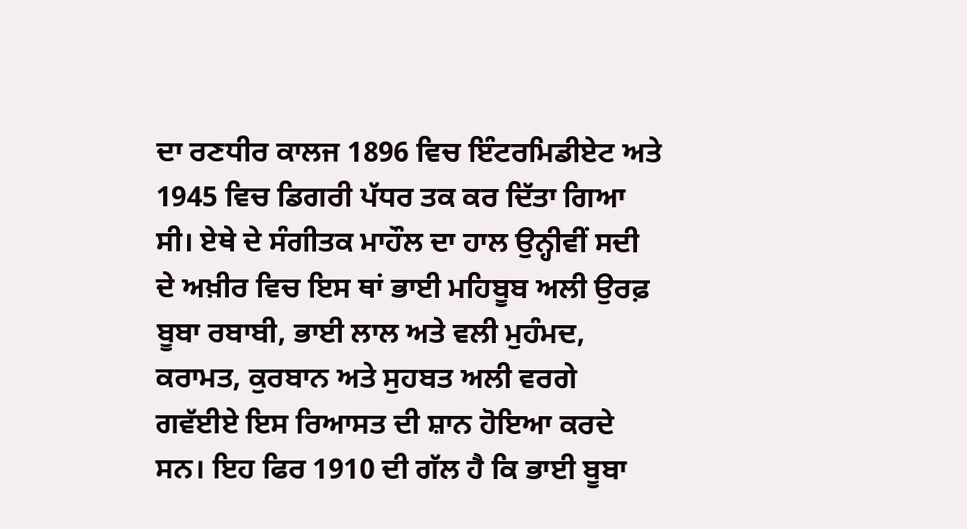ਦਾ ਰਣਧੀਰ ਕਾਲਜ 1896 ਵਿਚ ਇੰਟਰਮਿਡੀਏਟ ਅਤੇ 1945 ਵਿਚ ਡਿਗਰੀ ਪੱਧਰ ਤਕ ਕਰ ਦਿੱਤਾ ਗਿਆ ਸੀ। ਏਥੇ ਦੇ ਸੰਗੀਤਕ ਮਾਹੌਲ ਦਾ ਹਾਲ ਉਨ੍ਹੀਵੀਂ ਸਦੀ ਦੇ ਅਖ਼ੀਰ ਵਿਚ ਇਸ ਥਾਂ ਭਾਈ ਮਹਿਬੂਬ ਅਲੀ ਉਰਫ਼ ਬੂਬਾ ਰਬਾਬੀ, ਭਾਈ ਲਾਲ ਅਤੇ ਵਲੀ ਮੁਹੰਮਦ, ਕਰਾਮਤ, ਕੁਰਬਾਨ ਅਤੇ ਸੁਹਬਤ ਅਲੀ ਵਰਗੇ ਗਵੱਈਏ ਇਸ ਰਿਆਸਤ ਦੀ ਸ਼ਾਨ ਹੋਇਆ ਕਰਦੇ ਸਨ। ਇਹ ਫਿਰ 1910 ਦੀ ਗੱਲ ਹੈ ਕਿ ਭਾਈ ਬੂਬਾ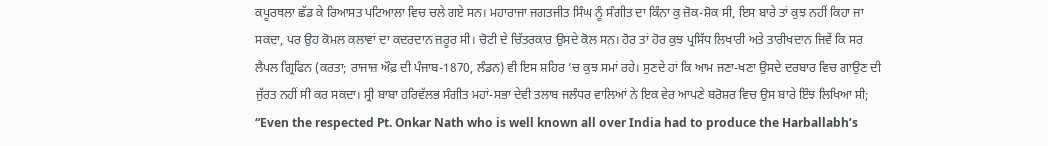ਕਪੂਰਥਲਾ ਛੱਡ ਕੇ ਰਿਆਸਤ ਪਟਿਆਲਾ ਵਿਚ ਚਲੇ ਗਏ ਸਨ। ਮਹਾਰਾਜਾ ਜਗਤਜੀਤ ਸਿੰਘ ਨੂੰ ਸੰਗੀਤ ਦਾ ਕਿੰਨਾ ਕੁ ਜ਼ੋਕ-ਸ਼ੋਕ ਸੀ, ਇਸ ਬਾਰੇ ਤਾਂ ਕੁਝ ਨਹੀਂ ਕਿਹਾ ਜਾ ਸਕਦਾ, ਪਰ ਉਹ ਕੋਮਲ ਕਲਾਵਾਂ ਦਾ ਕਦਰਦਾਨ ਜ਼ਰੂਰ ਸੀ। ਚੋਟੀ ਦੇ ਚਿੱਤਰਕਾਰ ਉਸਦੇ ਕੋਲ ਸਨ। ਹੋਰ ਤਾਂ ਹੋਰ ਕੁਝ ਪ੍ਰਸਿੱਧ ਲਿਖਾਰੀ ਅਤੇ ਤਾਰੀਖਦਾਨ ਜਿਵੇਂ ਕਿ ਸਰ ਲੈਪਲ ਗ੍ਰਿਫਿਨ (ਕਰਤਾ; ਰਾਜਾਜ਼ ਔਫ਼ ਦੀ ਪੰਜਾਬ-1870, ਲੰਡਨ) ਵੀ ਇਸ ਸ਼ਹਿਰ ’ਚ ਕੁਝ ਸਮਾਂ ਰਹੇ। ਸੁਣਦੇ ਹਾਂ ਕਿ ਆਮ ਜਣਾ-ਖਣਾ ਉਸਦੇ ਦਰਬਾਰ ਵਿਚ ਗਾਉਣ ਦੀ ਜੁੱਰਤ ਨਹੀਂ ਸੀ ਕਰ ਸਕਦਾ। ਸ੍ਰੀ ਬਾਬਾ ਹਰਿਵੱਲਭ ਸੰਗੀਤ ਮਹਾਂ-ਸਭਾ ਦੇਵੀ ਤਲਾਬ ਜਲੰਧਰ ਵਾਲਿਆਂ ਨੇ ਇਕ ਵੇਰ ਆਪਣੇ ਬਰੋਸ਼ਰ ਵਿਚ ਉਸ ਬਾਰੇ ਇੰਝ ਲਿਖਿਆ ਸੀ;
“Even the respected Pt. Onkar Nath who is well known all over India had to produce the Harballabh’s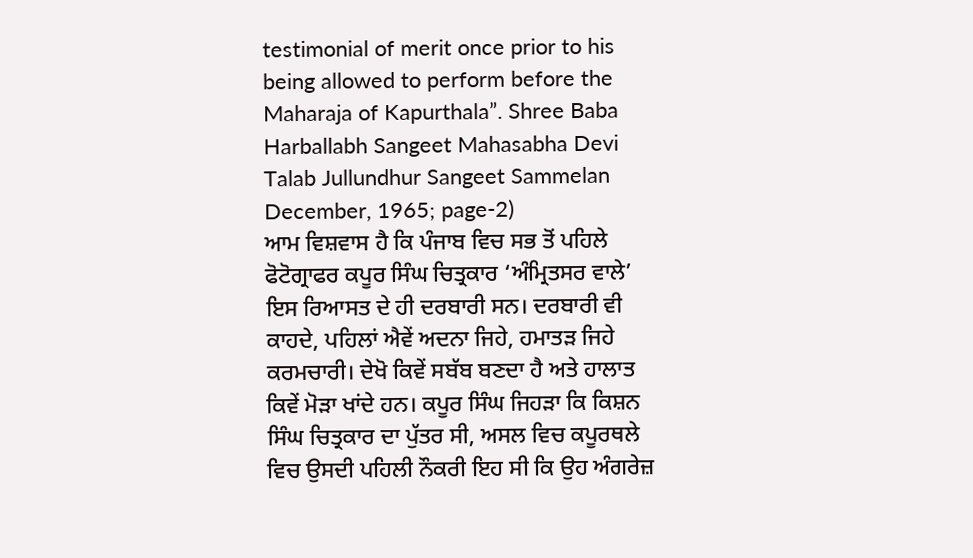testimonial of merit once prior to his being allowed to perform before the Maharaja of Kapurthala”. Shree Baba Harballabh Sangeet Mahasabha Devi Talab Jullundhur Sangeet Sammelan December, 1965; page-2)
ਆਮ ਵਿਸ਼ਵਾਸ ਹੈ ਕਿ ਪੰਜਾਬ ਵਿਚ ਸਭ ਤੋਂ ਪਹਿਲੇ ਫੋਟੋਗ੍ਰਾਫਰ ਕਪੂਰ ਸਿੰਘ ਚਿਤ੍ਰਕਾਰ ‘ਅੰਮ੍ਰਿਤਸਰ ਵਾਲੇ’ ਇਸ ਰਿਆਸਤ ਦੇ ਹੀ ਦਰਬਾਰੀ ਸਨ। ਦਰਬਾਰੀ ਵੀ ਕਾਹਦੇ, ਪਹਿਲਾਂ ਐਵੇਂ ਅਦਨਾ ਜਿਹੇ, ਹਮਾਤੜ ਜਿਹੇ ਕਰਮਚਾਰੀ। ਦੇਖੋ ਕਿਵੇਂ ਸਬੱਬ ਬਣਦਾ ਹੈ ਅਤੇ ਹਾਲਾਤ ਕਿਵੇਂ ਮੋੜਾ ਖਾਂਦੇ ਹਨ। ਕਪੂਰ ਸਿੰਘ ਜਿਹੜਾ ਕਿ ਕਿਸ਼ਨ ਸਿੰਘ ਚਿਤ੍ਰਕਾਰ ਦਾ ਪੁੱਤਰ ਸੀ, ਅਸਲ ਵਿਚ ਕਪੂਰਥਲੇ ਵਿਚ ਉਸਦੀ ਪਹਿਲੀ ਨੌਕਰੀ ਇਹ ਸੀ ਕਿ ਉਹ ਅੰਗਰੇਜ਼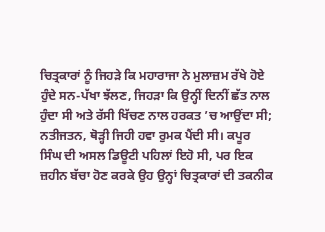ਚਿਤ੍ਰਕਾਰਾਂ ਨੂੰ ਜਿਹੜੇ ਕਿ ਮਹਾਰਾਜਾ ਨੇ ਮੁਲਾਜ਼ਮ ਰੱਖੇ ਹੋਏ ਹੁੰਦੇ ਸਨ-ਪੱਖਾ ਝੱਲਣ, ਜਿਹੜਾ ਕਿ ਉਨ੍ਹੀਂ ਦਿਨੀਂ ਛੱਤ ਨਾਲ ਹੁੰਦਾ ਸੀ ਅਤੇ ਰੱਸੀ ਖਿੱਚਣ ਨਾਲ ਹਰਕਤ ’ਚ ਆਉਂਦਾ ਸੀ; ਨਤੀਜਤਨ, ਥੋੜ੍ਹੀ ਜਿਹੀ ਹਵਾ ਰੁਮਕ ਪੈਂਦੀ ਸੀ। ਕਪੂਰ ਸਿੰਘ ਦੀ ਅਸਲ ਡਿਊਟੀ ਪਹਿਲਾਂ ਇਹੋ ਸੀ, ਪਰ ਇਕ ਜ਼ਹੀਨ ਬੱਚਾ ਹੋਣ ਕਰਕੇ ਉਹ ਉਨ੍ਹਾਂ ਚਿਤ੍ਰਕਾਰਾਂ ਦੀ ਤਕਨੀਕ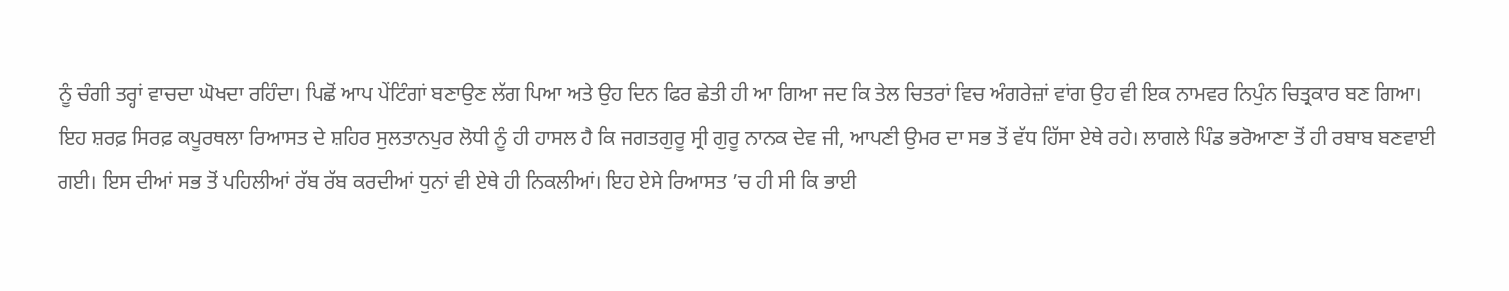ਨੂੰ ਚੰਗੀ ਤਰ੍ਹਾਂ ਵਾਚਦਾ ਘੋਖਦਾ ਰਹਿੰਦਾ। ਪਿਛੋਂ ਆਪ ਪੇਂਟਿੰਗਾਂ ਬਣਾਉਣ ਲੱਗ ਪਿਆ ਅਤੇ ਉਹ ਦਿਨ ਫਿਰ ਛੇਤੀ ਹੀ ਆ ਗਿਆ ਜਦ ਕਿ ਤੇਲ ਚਿਤਰਾਂ ਵਿਚ ਅੰਗਰੇਜ਼ਾਂ ਵਾਂਗ ਉਹ ਵੀ ਇਕ ਨਾਮਵਰ ਨਿਪੁੰਨ ਚਿਤ੍ਰਕਾਰ ਬਣ ਗਿਆ।
ਇਹ ਸ਼ਰਫ਼ ਸਿਰਫ਼ ਕਪੂਰਥਲਾ ਰਿਆਸਤ ਦੇ ਸ਼ਹਿਰ ਸੁਲਤਾਨਪੁਰ ਲੋਧੀ ਨੂੰ ਹੀ ਹਾਸਲ ਹੈ ਕਿ ਜਗਤਗੁਰੂ ਸ੍ਰੀ ਗੁਰੂ ਨਾਨਕ ਦੇਵ ਜੀ, ਆਪਣੀ ਉਮਰ ਦਾ ਸਭ ਤੋਂ ਵੱਧ ਹਿੱਸਾ ਏਥੇ ਰਹੇ। ਲਾਗਲੇ ਪਿੰਡ ਭਰੋਆਣਾ ਤੋਂ ਹੀ ਰਬਾਬ ਬਣਵਾਈ ਗਈ। ਇਸ ਦੀਆਂ ਸਭ ਤੋਂ ਪਹਿਲੀਆਂ ਰੱਬ ਰੱਬ ਕਰਦੀਆਂ ਧੁਨਾਂ ਵੀ ਏਥੇ ਹੀ ਨਿਕਲੀਆਂ। ਇਹ ਏਸੇ ਰਿਆਸਤ ’ਚ ਹੀ ਸੀ ਕਿ ਭਾਈ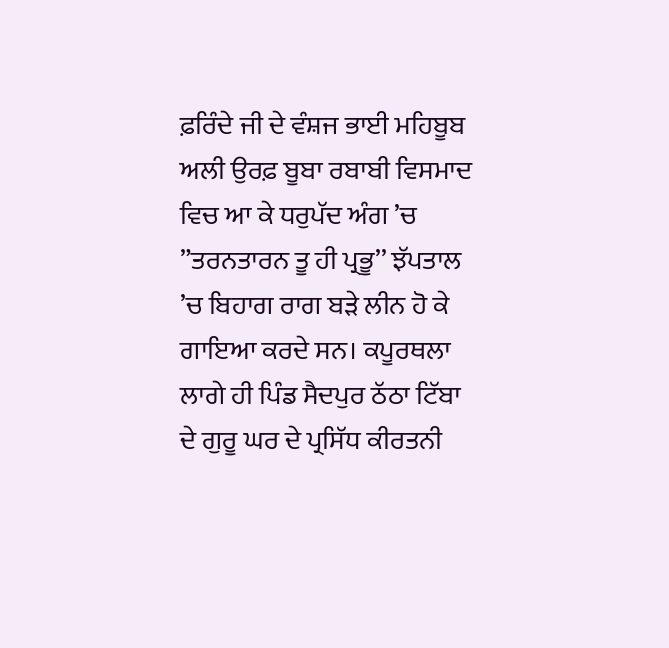ਫ਼ਰਿੰਦੇ ਜੀ ਦੇ ਵੰਸ਼ਜ ਭਾਈ ਮਹਿਬੂਬ ਅਲੀ ਉਰਫ਼ ਬੂਬਾ ਰਬਾਬੀ ਵਿਸਮਾਦ ਵਿਚ ਆ ਕੇ ਧਰੁਪੱਦ ਅੰਗ ’ਚ ”ਤਰਨਤਾਰਨ ਤੂ ਹੀ ਪ੍ਰਭੂ’’ ਝੱਪਤਾਲ ’ਚ ਬਿਹਾਗ ਰਾਗ ਬੜੇ ਲੀਨ ਹੋ ਕੇ ਗਾਇਆ ਕਰਦੇ ਸਨ। ਕਪੂਰਥਲਾ ਲਾਗੇ ਹੀ ਪਿੰਡ ਸੈਦਪੁਰ ਠੱਠਾ ਟਿੱਬਾ ਦੇ ਗੁਰੂ ਘਰ ਦੇ ਪ੍ਰਸਿੱਧ ਕੀਰਤਨੀ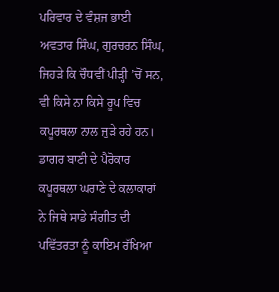ਪਰਿਵਾਰ ਦੇ ਵੰਸ਼ਜ ਭਾਈ ਅਵਤਾਰ ਸਿੰਘ, ਗੁਰਚਰਨ ਸਿੰਘ, ਜਿਹੜੇ ਕਿ ਚੌਧਵੀਂ ਪੀੜ੍ਹੀ ’ਚੋਂ ਸਨ, ਵੀ ਕਿਸੇ ਨਾ ਕਿਸੇ ਰੂਪ ਵਿਚ ਕਪੂਰਥਲਾ ਨਾਲ ਜੁੜੇ ਰਹੇ ਹਨ। ਡਾਗਰ ਬਾਣੀ ਦੇ ਪੈਰੋਕਾਰ ਕਪੂਰਥਲਾ ਘਰਾਣੇ ਦੇ ਕਲਾਕਾਰਾਂ ਨੇ ਜਿਥੇ ਸਾਡੇ ਸੰਗੀਤ ਦੀ ਪਵਿੱਤਰਤਾ ਨੂੰ ਕਾਇਮ ਰੱਖਿਆ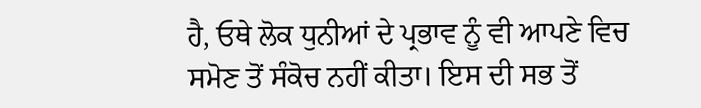ਹੈ, ਓਥੇ ਲੋਕ ਧੁਨੀਆਂ ਦੇ ਪ੍ਰਭਾਵ ਨੂੰ ਵੀ ਆਪਣੇ ਵਿਚ ਸਮੋਣ ਤੋਂ ਸੰਕੋਚ ਨਹੀਂ ਕੀਤਾ। ਇਸ ਦੀ ਸਭ ਤੋਂ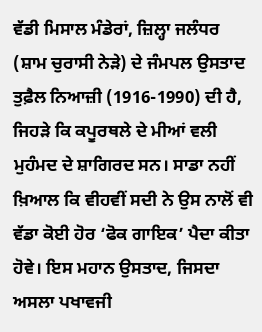ਵੱਡੀ ਮਿਸਾਲ ਮੰਡੇਰਾਂ, ਜ਼ਿਲ੍ਹਾ ਜਲੰਧਰ (ਸ਼ਾਮ ਚੁਰਾਸੀ ਨੇੜੇ) ਦੇ ਜੰਮਪਲ ਉਸਤਾਦ ਤੁਫ਼ੈਲ ਨਿਆਜ਼ੀ (1916-1990) ਦੀ ਹੈ, ਜਿਹੜੇ ਕਿ ਕਪੂਰਥਲੇ ਦੇ ਮੀਆਂ ਵਲੀ ਮੁਹੰਮਦ ਦੇ ਸ਼ਾਗਿਰਦ ਸਨ। ਸਾਡਾ ਨਹੀਂ ਖ਼ਿਆਲ ਕਿ ਵੀਹਵੀਂ ਸਦੀ ਨੇ ਉਸ ਨਾਲੋਂ ਵੀ ਵੱਡਾ ਕੋਈ ਹੋਰ ‘ਫੋਕ ਗਾਇਕ’ ਪੈਦਾ ਕੀਤਾ ਹੋਵੇ। ਇਸ ਮਹਾਨ ਉਸਤਾਦ, ਜਿਸਦਾ ਅਸਲਾ ਪਖਾਵਜੀ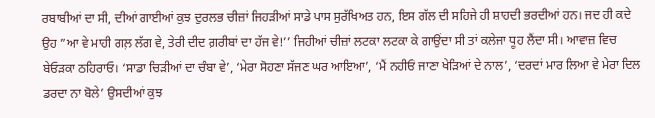ਰਬਾਬੀਆਂ ਦਾ ਸੀ, ਦੀਆਂ ਗਾਈਆਂ ਕੁਝ ਦੁਰਲਭ ਚੀਜ਼ਾਂ ਜਿਹੜੀਆਂ ਸਾਡੇ ਪਾਸ ਸੁਰੱਖਿਅਤ ਹਨ, ਇਸ ਗੱਲ ਦੀ ਸਹਿਜੇ ਹੀ ਸ਼ਾਹਦੀ ਭਰਦੀਆਂ ਹਨ। ਜਦ ਹੀ ਕਦੇ ਉਹ ”ਆ ਵੇ ਮਾਹੀ ਗਲ਼ ਲੱਗ ਵੇ, ਤੇਰੀ ਦੀਦ ਗ਼ਰੀਬਾਂ ਦਾ ਹੱਜ ਵੇ!’’ ਜਿਹੀਆਂ ਚੀਜ਼ਾਂ ਲਟਕਾ ਲਟਕਾ ਕੇ ਗਾਉਂਦਾ ਸੀ ਤਾਂ ਕਲੇਜਾ ਧੂਹ ਲੈਂਦਾ ਸੀ। ਆਵਾਜ਼ ਵਿਚ ਬੇਓੜਕਾ ਠਹਿਰਾਓ। ‘ਸਾਡਾ ਚਿੜੀਆਂ ਦਾ ਚੰਬਾ ਵੇ’, ‘ਮੇਰਾ ਸੋਹਣਾ ਸੱਜਣ ਘਰ ਆਇਆ’, ‘ਮੈਂ ਨਹੀਓਂ ਜਾਣਾ ਖੇੜਿਆਂ ਦੇ ਨਾਲ’, ‘ਦਰਦਾਂ ਮਾਰ ਲਿਆ ਵੇ ਮੇਰਾ ਦਿਲ ਡਰਦਾ ਨਾ ਬੋਲੇ’ ਉਸਦੀਆਂ ਕੁਝ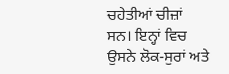ਚਹੇਤੀਆਂ ਚੀਜ਼ਾਂ ਸਨ। ਇਨ੍ਹਾਂ ਵਿਚ ਉਸਨੇ ਲੋਕ-ਸੁਰਾਂ ਅਤੇ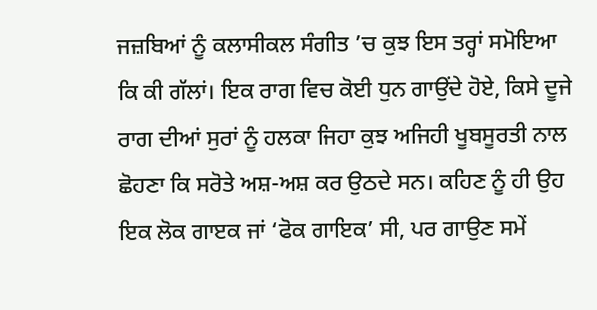ਜਜ਼ਬਿਆਂ ਨੂੰ ਕਲਾਸੀਕਲ ਸੰਗੀਤ ’ਚ ਕੁਝ ਇਸ ਤਰ੍ਹਾਂ ਸਮੋਇਆ ਕਿ ਕੀ ਗੱਲਾਂ। ਇਕ ਰਾਗ ਵਿਚ ਕੋਈ ਧੁਨ ਗਾਉਂਦੇ ਹੋਏ, ਕਿਸੇ ਦੂਜੇ ਰਾਗ ਦੀਆਂ ਸੁਰਾਂ ਨੂੰ ਹਲਕਾ ਜਿਹਾ ਕੁਝ ਅਜਿਹੀ ਖੂਬਸੂਰਤੀ ਨਾਲ ਛੋਹਣਾ ਕਿ ਸਰੋਤੇ ਅਸ਼-ਅਸ਼ ਕਰ ਉਠਦੇ ਸਨ। ਕਹਿਣ ਨੂੰ ਹੀ ਉਹ ਇਕ ਲੋਕ ਗਾੲਕ ਜਾਂ ‘ਫੋਕ ਗਾਇਕ’ ਸੀ, ਪਰ ਗਾਉਣ ਸਮੇਂ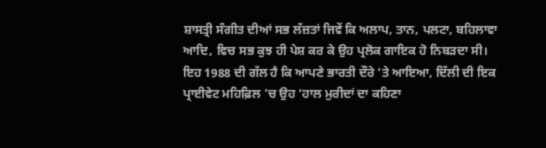ਸ਼ਾਸਤ੍ਰੀ ਸੰਗੀਤ ਦੀਆਂ ਸਭ ਲੱਜ਼ਤਾਂ ਜਿਵੇਂ ਕਿ ਅਲਾਪ, ਤਾਨ, ਪਲਟਾ, ਬਹਿਲਾਵਾ ਆਦਿ, ਵਿਚ ਸਭ ਕੁਝ ਹੀ ਪੇਸ਼ ਕਰ ਕੇ ਉਹ ਪ੍ਰਲੋਕ ਗਾਇਕ ਹੋ ਨਿਬੜਦਾ ਸੀ। ਇਹ 1988 ਦੀ ਗੱਲ ਹੈ ਕਿ ਆਪਣੇ ਭਾਰਤੀ ਦੌਰੇ ’ਤੇ ਆਇਆ, ਦਿੱਲੀ ਦੀ ਇਕ ਪ੍ਰਾਈਵੇਟ ਮਹਿਫ਼ਿਲ ’ਚ ਉਹ ‘ਹਾਲ ਮੁਰੀਦਾਂ ਦਾ ਕਹਿਣਾ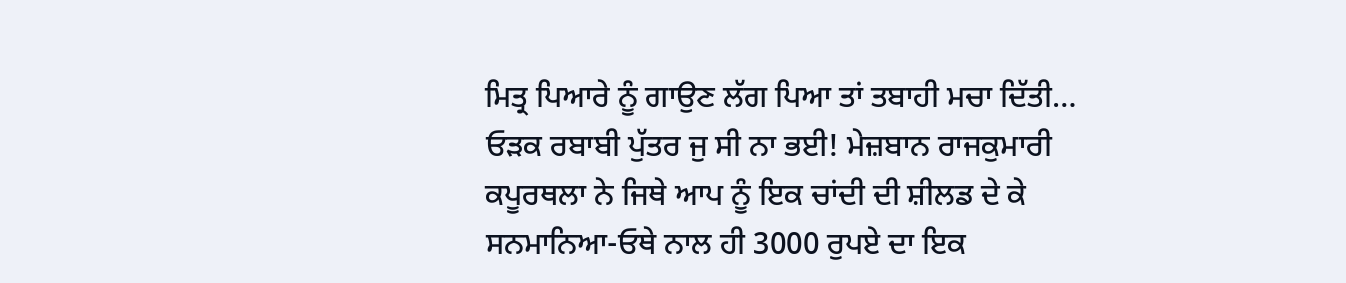ਮਿਤ੍ਰ ਪਿਆਰੇ ਨੂੰ ਗਾਉਣ ਲੱਗ ਪਿਆ ਤਾਂ ਤਬਾਹੀ ਮਚਾ ਦਿੱਤੀ… ਓੜਕ ਰਬਾਬੀ ਪੁੱਤਰ ਜੁ ਸੀ ਨਾ ਭਈ! ਮੇਜ਼ਬਾਨ ਰਾਜਕੁਮਾਰੀ ਕਪੂਰਥਲਾ ਨੇ ਜਿਥੇ ਆਪ ਨੂੰ ਇਕ ਚਾਂਦੀ ਦੀ ਸ਼ੀਲਡ ਦੇ ਕੇ ਸਨਮਾਨਿਆ-ਓਥੇ ਨਾਲ ਹੀ 3000 ਰੁਪਏ ਦਾ ਇਕ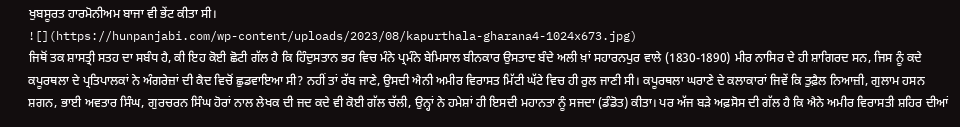ਖੁਬਸੂਰਤ ਹਾਰਮੋਨੀਅਮ ਬਾਜਾ ਵੀ ਭੇਂਟ ਕੀਤਾ ਸੀ।
![](https://hunpanjabi.com/wp-content/uploads/2023/08/kapurthala-gharana4-1024x673.jpg)
ਜਿਥੋਂ ਤਕ ਸ਼ਾਸਤ੍ਰੀ ਸਤਹ ਦਾ ਸਬੰਧ ਹੈ, ਕੀ ਇਹ ਕੋਈ ਛੋਟੀ ਗੱਲ ਹੈ ਕਿ ਹਿੰਦੁਸਤਾਨ ਭਰ ਵਿਚ ਮੰਨੇ ਪ੍ਰਮੰਨੇ ਬੇਮਿਸਾਲ ਬੀਨਕਾਰ ਉਸਤਾਦ ਬੰਦੇ ਅਲੀ ਖ਼ਾਂ ਸਹਾਰਨਪੁਰ ਵਾਲੇ (1830-1890) ਮੀਰ ਨਾਸਿਰ ਦੇ ਹੀ ਸ਼ਾਗਿਰਦ ਸਨ, ਜਿਸ ਨੂੰ ਕਦੇ ਕਪੂਰਥਲਾ ਦੇ ਪ੍ਰਤਿਪਾਲਕਾਂ ਨੇ ਅੰਗਰੇਜ਼ਾਂ ਦੀ ਕੈਦ ਵਿਚੋਂ ਛੁਡਵਾਇਆ ਸੀ? ਨਹੀਂ ਤਾਂ ਰੱਬ ਜਾਣੇ, ਉਸਦੀ ਐਨੀ ਅਮੀਰ ਵਿਰਾਸਤ ਮਿੱਟੀ ਘੱਟੇ ਵਿਚ ਹੀ ਰੁਲ ਜਾਣੀ ਸੀ। ਕਪੂਰਥਲਾ ਘਰਾਣੇ ਦੇ ਕਲਾਕਾਰਾਂ ਜਿਵੇਂ ਕਿ ਤੁਫ਼ੈਲ ਨਿਆਜ਼ੀ, ਗੁਲਾਮ ਹਸਨ ਸ਼ਗਨ, ਭਾਈ ਅਵਤਾਰ ਸਿੰਘ, ਗੁਰਚਰਨ ਸਿੰਘ ਹੋਰਾਂ ਨਾਲ ਲੇਖਕ ਦੀ ਜਦ ਕਦੇ ਵੀ ਕੋਈ ਗੱਲ ਚੱਲੀ, ਉਨ੍ਹਾਂ ਨੇ ਹਮੇਸ਼ਾਂ ਹੀ ਇਸਦੀ ਮਹਾਨਤਾ ਨੂੰ ਸਜਦਾ (ਡੰਡੋਤ) ਕੀਤਾ। ਪਰ ਅੱਜ ਬੜੇ ਅਫ਼ਸੋਸ ਦੀ ਗੱਲ ਹੈ ਕਿ ਐਨੇ ਅਮੀਰ ਵਿਰਾਸਤੀ ਸ਼ਹਿਰ ਦੀਆਂ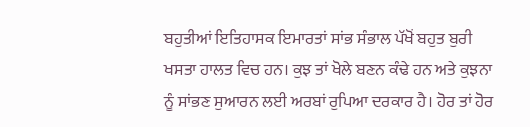ਬਹੁਤੀਆਂ ਇਤਿਹਾਸਕ ਇਮਾਰਤਾਂ ਸਾਂਭ ਸੰਭਾਲ ਪੱਖੋਂ ਬਹੁਤ ਬੁਰੀ ਖਸਤਾ ਹਾਲਤ ਵਿਚ ਹਨ। ਕੁਝ ਤਾਂ ਖੋਲੇ ਬਣਨ ਕੰਢੇ ਹਨ ਅਤੇ ਕੁਝਨਾ ਨੂੰ ਸਾਂਭਣ ਸੁਆਰਨ ਲਈ ਅਰਬਾਂ ਰੁਪਿਆ ਦਰਕਾਰ ਹੈ। ਹੋਰ ਤਾਂ ਹੋਰ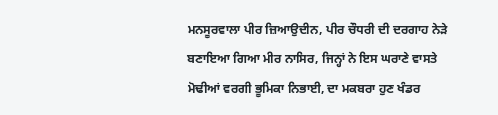ਮਨਸੂਰਵਾਲਾ ਪੀਰ ਜ਼ਿਆਉਦੀਨ, ਪੀਰ ਚੌਧਰੀ ਦੀ ਦਰਗਾਹ ਨੇੜੇ ਬਣਾਇਆ ਗਿਆ ਮੀਰ ਨਾਸਿਰ, ਜਿਨ੍ਹਾਂ ਨੇ ਇਸ ਘਰਾਣੇ ਵਾਸਤੇ ਮੋਢੀਆਂ ਵਰਗੀ ਭੂਮਿਕਾ ਨਿਭਾਈ, ਦਾ ਮਕਬਰਾ ਹੁਣ ਖੰਡਰ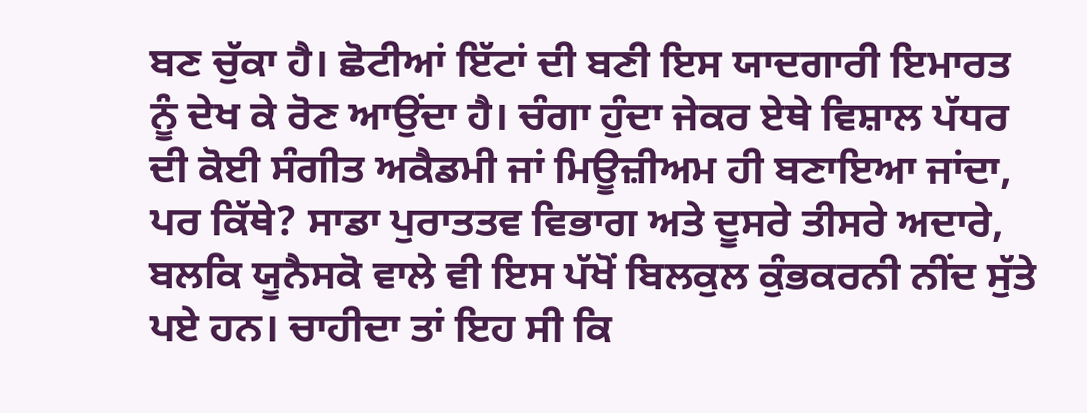ਬਣ ਚੁੱਕਾ ਹੈ। ਛੋਟੀਆਂ ਇੱਟਾਂ ਦੀ ਬਣੀ ਇਸ ਯਾਦਗਾਰੀ ਇਮਾਰਤ ਨੂੰ ਦੇਖ ਕੇ ਰੋਣ ਆਉਂਦਾ ਹੈ। ਚੰਗਾ ਹੁੰਦਾ ਜੇਕਰ ਏਥੇ ਵਿਸ਼ਾਲ ਪੱਧਰ ਦੀ ਕੋਈ ਸੰਗੀਤ ਅਕੈਡਮੀ ਜਾਂ ਮਿਊਜ਼ੀਅਮ ਹੀ ਬਣਾਇਆ ਜਾਂਦਾ, ਪਰ ਕਿੱਥੇ? ਸਾਡਾ ਪੁਰਾਤਤਵ ਵਿਭਾਗ ਅਤੇ ਦੂਸਰੇ ਤੀਸਰੇ ਅਦਾਰੇ, ਬਲਕਿ ਯੂਨੈਸਕੋ ਵਾਲੇ ਵੀ ਇਸ ਪੱਖੋਂ ਬਿਲਕੁਲ ਕੁੰਭਕਰਨੀ ਨੀਂਦ ਸੁੱਤੇ ਪਏ ਹਨ। ਚਾਹੀਦਾ ਤਾਂ ਇਹ ਸੀ ਕਿ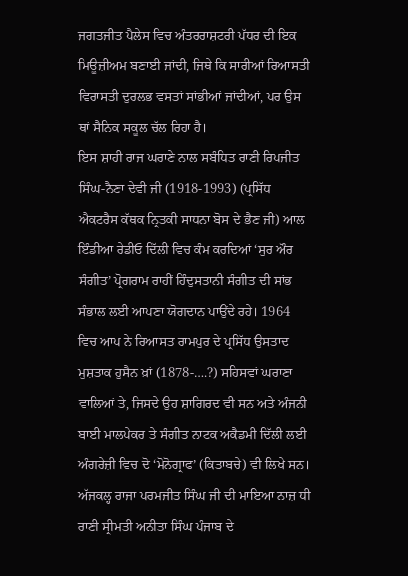ਜਗਤਜੀਤ ਪੈਲੇਸ ਵਿਚ ਅੰਤਰਰਾਸ਼ਟਰੀ ਪੱਧਰ ਦੀ ਇਕ ਮਿਊਜ਼ੀਅਮ ਬਣਾਈ ਜਾਂਦੀ, ਜਿਥੇ ਕਿ ਸਾਰੀਆਂ ਰਿਆਸਤੀ ਵਿਰਾਸਤੀ ਦੁਰਲਭ ਵਸਤਾਂ ਸਾਂਭੀਆਂ ਜਾਂਦੀਆਂ, ਪਰ ਉਸ ਥਾਂ ਸੈਨਿਕ ਸਕੂਲ ਚੱਲ ਰਿਹਾ ਹੈ।
ਇਸ ਸ਼ਾਹੀ ਰਾਜ ਘਰਾਣੇ ਨਾਲ ਸਬੰਧਿਤ ਰਾਣੀ ਰਿਪਜੀਤ ਸਿੰਘ-ਨੈਣਾ ਦੇਵੀ ਜੀ (1918-1993) (ਪ੍ਰਸਿੱਧ ਐਕਟਰੈਸ ਕੱਥਕ ਨ੍ਰਿਤਕੀ ਸਾਧਨਾ ਬੋਸ ਦੇ ਭੈਣ ਜੀ) ਆਲ ਇੰਡੀਆ ਰੇਡੀਓ ਦਿੱਲੀ ਵਿਚ ਕੰਮ ਕਰਦਿਆਂ ‘ਸੁਰ ਔਰ ਸੰਗੀਤ’ ਪ੍ਰੋਗਰਾਮ ਰਾਹੀਂ ਹਿੰਦੁਸਤਾਨੀ ਸੰਗੀਤ ਦੀ ਸਾਂਭ ਸੰਭਾਲ ਲਈ ਆਪਣਾ ਯੋਗਦਾਨ ਪਾਉਂਦੇ ਰਹੇ। 1964 ਵਿਚ ਆਪ ਨੇ ਰਿਆਸਤ ਰਾਮਪੁਰ ਦੇ ਪ੍ਰਸਿੱਧ ਉਸਤਾਦ ਮੁਸ਼ਤਾਕ ਹੁਸੈਨ ਖ਼ਾਂ (1878-….?) ਸਹਿਸਵਾਂ ਘਰਾਣਾ ਵਾਲਿਆਂ ਤੇ, ਜਿਸਦੇ ਉਹ ਸ਼ਾਗਿਰਦ ਵੀ ਸਨ ਅਤੇ ਅੰਜਨੀ ਬਾਈ ਮਾਲਪੇਕਰ ਤੇ ਸੰਗੀਤ ਨਾਟਕ ਅਕੈਡਮੀ ਦਿੱਲੀ ਲਈ ਅੰਗਰੇਜ਼ੀ ਵਿਚ ਦੋ ‘ਮੋਨੋਗ੍ਰਾਫ’ (ਕਿਤਾਬਚੇ) ਵੀ ਲਿਖੇ ਸਨ। ਅੱਜਕਲ੍ਹ ਰਾਜਾ ਪਰਮਜੀਤ ਸਿੰਘ ਜੀ ਦੀ ਮਾਇਆ ਨਾਜ਼ ਧੀ ਰਾਣੀ ਸ੍ਰੀਮਤੀ ਅਨੀਤਾ ਸਿੰਘ ਪੰਜਾਬ ਦੇ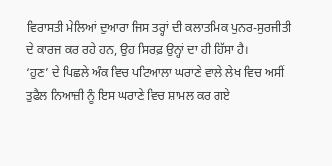ਵਿਰਾਸਤੀ ਮੇਲਿਆਂ ਦੁਆਰਾ ਜਿਸ ਤਰ੍ਹਾਂ ਦੀ ਕਲਾਤਮਿਕ ਪੁਨਰ-ਸੁਰਜੀਤੀ ਦੇ ਕਾਰਜ ਕਰ ਰਹੇ ਹਨ, ਉਹ ਸਿਰਫ਼ ਉਨ੍ਹਾਂ ਦਾ ਹੀ ਹਿੱਸਾ ਹੈ।
‘ਹੁਣ’ ਦੇ ਪਿਛਲੇ ਅੰਕ ਵਿਚ ਪਟਿਆਲਾ ਘਰਾਣੇ ਵਾਲੇ ਲੇਖ ਵਿਚ ਅਸੀਂ ਤੁਫੈਲ ਨਿਆਜ਼ੀ ਨੂੰ ਇਸ ਘਰਾਣੇ ਵਿਚ ਸ਼ਾਮਲ ਕਰ ਗਏ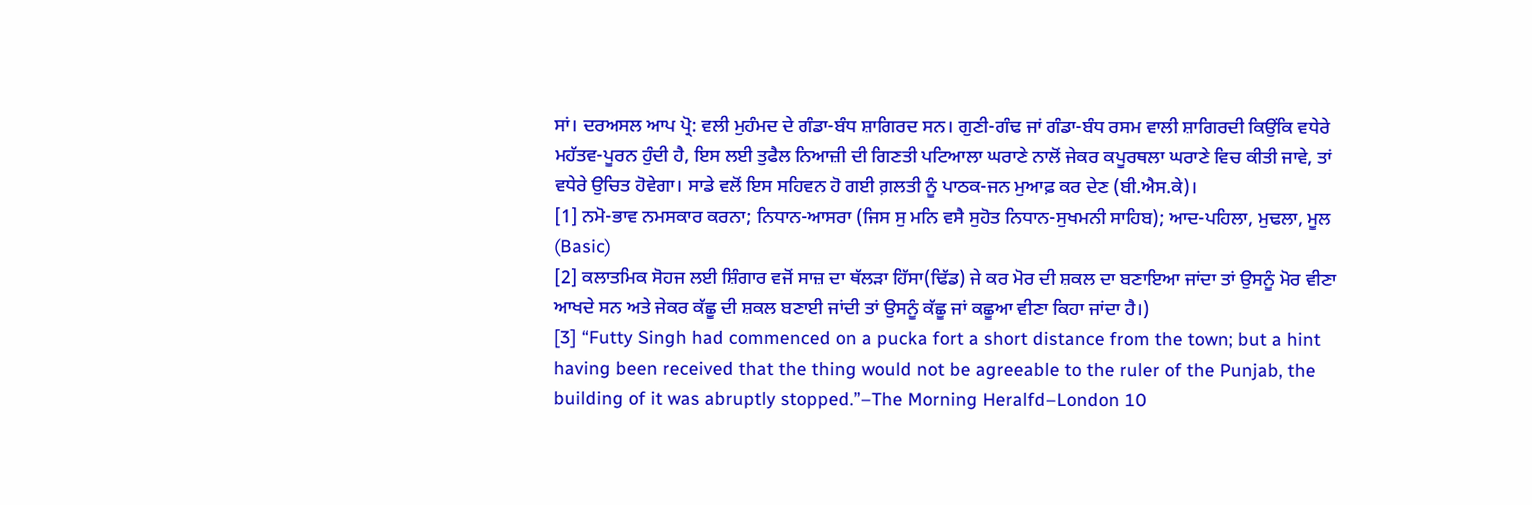ਸਾਂ। ਦਰਅਸਲ ਆਪ ਪ੍ਰੋ: ਵਲੀ ਮੁਹੰਮਦ ਦੇ ਗੰਡਾ-ਬੰਧ ਸ਼ਾਗਿਰਦ ਸਨ। ਗੁਣੀ-ਗੰਢ ਜਾਂ ਗੰਡਾ-ਬੰਧ ਰਸਮ ਵਾਲੀ ਸ਼ਾਗਿਰਦੀ ਕਿਉਂਕਿ ਵਧੇਰੇ ਮਹੱਤਵ-ਪੂਰਨ ਹੁੰਦੀ ਹੈ, ਇਸ ਲਈ ਤੁਫੈਲ ਨਿਆਜ਼ੀ ਦੀ ਗਿਣਤੀ ਪਟਿਆਲਾ ਘਰਾਣੇ ਨਾਲੋਂ ਜੇਕਰ ਕਪੂਰਥਲਾ ਘਰਾਣੇ ਵਿਚ ਕੀਤੀ ਜਾਵੇ, ਤਾਂ ਵਧੇਰੇ ਉਚਿਤ ਹੋਵੇਗਾ। ਸਾਡੇ ਵਲੋਂ ਇਸ ਸਹਿਵਨ ਹੋ ਗਈ ਗ਼ਲਤੀ ਨੂੰ ਪਾਠਕ-ਜਨ ਮੁਆਫ਼ ਕਰ ਦੇਣ (ਬੀ.ਐਸ.ਕੇ)।
[1] ਨਮੋ-ਭਾਵ ਨਮਸਕਾਰ ਕਰਨਾ; ਨਿਧਾਨ-ਆਸਰਾ (ਜਿਸ ਸੁ ਮਨਿ ਵਸੈ ਸੁਹੋਤ ਨਿਧਾਨ-ਸੁਖਮਨੀ ਸਾਹਿਬ); ਆਦ-ਪਹਿਲਾ, ਮੁਢਲਾ, ਮੂਲ (Basic)
[2] ਕਲਾਤਮਿਕ ਸੋਹਜ ਲਈ ਸ਼ਿੰਗਾਰ ਵਜੋਂ ਸਾਜ਼ ਦਾ ਥੱਲੜਾ ਹਿੱਸਾ(ਢਿੱਡ) ਜੇ ਕਰ ਮੋਰ ਦੀ ਸ਼ਕਲ ਦਾ ਬਣਾਇਆ ਜਾਂਦਾ ਤਾਂ ਉਸਨੂੰ ਮੋਰ ਵੀਣਾ ਆਖਦੇ ਸਨ ਅਤੇ ਜੇਕਰ ਕੱਛੂ ਦੀ ਸ਼ਕਲ ਬਣਾਈ ਜਾਂਦੀ ਤਾਂ ਉਸਨੂੰ ਕੱਛੂ ਜਾਂ ਕਛੂਆ ਵੀਣਾ ਕਿਹਾ ਜਾਂਦਾ ਹੈ।)
[3] “Futty Singh had commenced on a pucka fort a short distance from the town; but a hint having been received that the thing would not be agreeable to the ruler of the Punjab, the building of it was abruptly stopped.”–The Morning Heralfd–London 10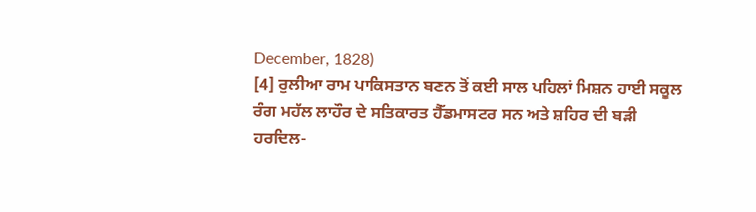December, 1828)
[4] ਰੁਲੀਆ ਰਾਮ ਪਾਕਿਸਤਾਨ ਬਣਨ ਤੋਂ ਕਈ ਸਾਲ ਪਹਿਲਾਂ ਮਿਸ਼ਨ ਹਾਈ ਸਕੂਲ ਰੰਗ ਮਹੱਲ ਲਾਹੌਰ ਦੇ ਸਤਿਕਾਰਤ ਹੈੱਡਮਾਸਟਰ ਸਨ ਅਤੇ ਸ਼ਹਿਰ ਦੀ ਬੜੀ ਹਰਦਿਲ-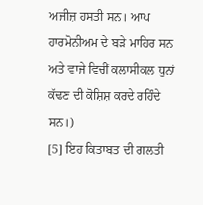ਅਜੀਜ਼ ਹਸਤੀ ਸਨ। ਆਪ ਹਾਰਮੋਨੀਅਮ ਦੇ ਬੜੇ ਮਾਹਿਰ ਸਨ ਅਤੇ ਵਾਜੇ ਵਿਚੀਂ ਕਲਾਸੀਕਲ ਧੁਨਾਂ ਕੱਢਣ ਦੀ ਕੋਸ਼ਿਸ਼ ਕਰਦੇ ਰਹਿੰਦੇ ਸਨ।)
[5] ਇਹ ਕਿਤਾਬਤ ਦੀ ਗਲਤੀ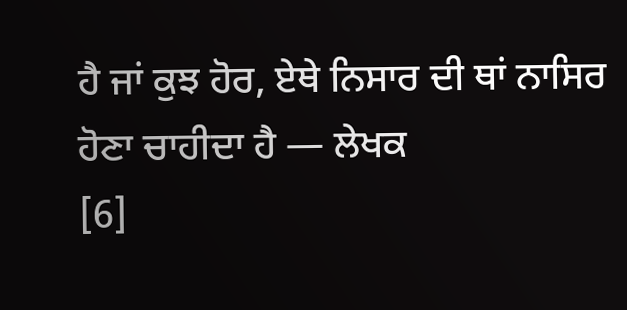ਹੈ ਜਾਂ ਕੁਝ ਹੋਰ, ਏਥੇ ਨਿਸਾਰ ਦੀ ਥਾਂ ਨਾਸਿਰ ਹੋਣਾ ਚਾਹੀਦਾ ਹੈ — ਲੇਖਕ
[6]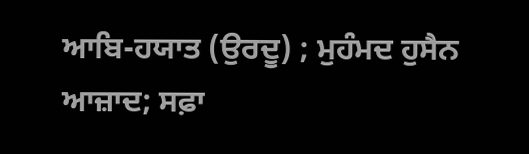ਆਬਿ-ਹਯਾਤ (ਉਰਦੂ) ; ਮੁਹੰਮਦ ਹੁਸੈਨ ਆਜ਼ਾਦ; ਸਫ਼ਾ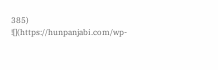385)
![](https://hunpanjabi.com/wp-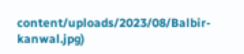content/uploads/2023/08/Balbir-kanwal.jpg)